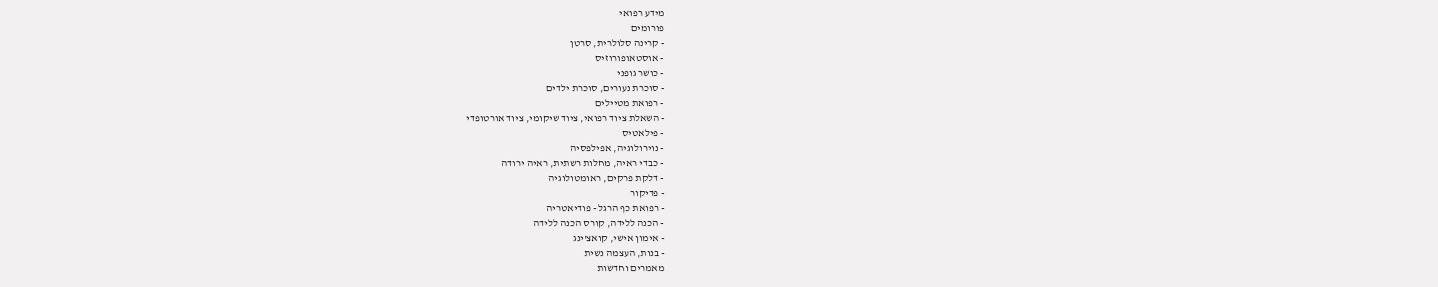מידע רפואי
פורומים
- קרינה סלולרית, סרטן
- אוסטאופורוזיס
- כושר גופני
- סוכרת נעורים, סוכרת ילדים
- רפואת מטיילים
- השאלת ציוד רפואי, ציוד שיקומי, ציוד אורטופדי
- פילאטיס
- נוירולוגיה, אפילפסיה
- כבדי ראיה, מחלות רשתית, ראיה ירודה
- דלקת פרקים, ראומטולוגיה
- פדיקור
- רפואת כף הרגל - פודיאטריה
- הכנה ללידה, קורס הכנה ללידה
- אימון אישי, קואצ'ינג
- בנות, העצמה נשית
מאמרים וחדשות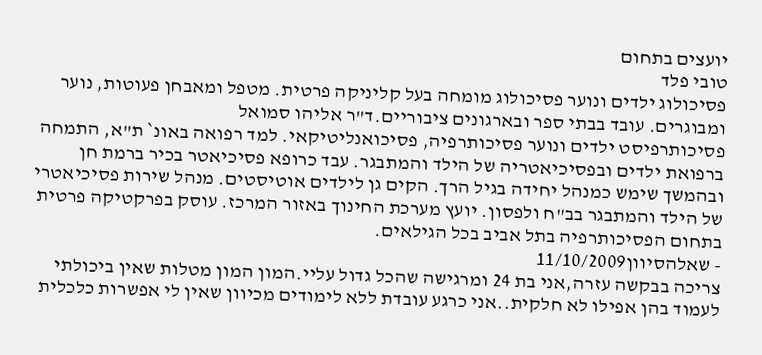יועצים בתחום
טובי פלד
פסיכולוג ילדים ונוער פסיכולוג מומחה בעל קליניקה פרטית. מטפל ומאבחן פעוטות, נוער ומבוגרים. עובד בבתי ספר ובארגונים ציבוריים.ד"ר אליהו סמואל
פסיכותרפיסט ילדים ונוער פסיכותרפיה, פסיכואנליטיקאי. למד רפואה באונ` ת"א, התמחה ברפואת ילדים ובפסיכיאטריה של הילד והמתבגר. עבד כרופא פסיכיאטר בכיר ברמת חן ובהמשך שימש כמנהל יחידה בגיל הרך. הקים גן לילדים אוטיסטים. מנהל שירות פסיכיאטרי של הילד והמתבגר בב"ח ולפסון. יועץ מערכת החינוך באזור המרכז. עוסק בפרקטיקה פרטית בתחום הפסיכותרפיה בתל אביב בכל הגילאים.
- שאלהסיוון11/10/2009
צריכה בבקשה עזרה,אני בת 24 ומרגישה שהכל גדול עליי.המון המון מטלות שאין ביכולתי לעמוד בהן אפילו לא חלקית..אני כרגע עובדת ללא לימודים מכיוון שאין לי אפשרות כלכלית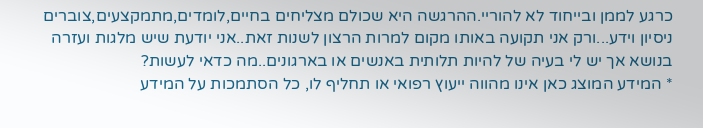כרגע לממן ובייחוד לא להוריי.ההרגשה היא שכולם מצליחים בחיים,לומדים,מתמקצעים,צוברים ניסיון וידע...ורק אני תקועה באותו מקום למרות הרצון לשנות זאת..אני יודעת שיש מלגות ועזרה בנושא אך יש לי בעיה של להיות תלותית באנשים או בארגונים..מה כדאי לעשות?
* המידע המוצג כאן אינו מהווה ייעוץ רפואי או תחליף לו, כל הסתמכות על המידע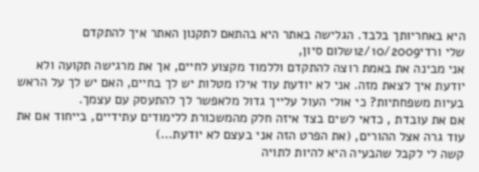היא באחריותך בלבד. הגלישה באתר היא בהתאם לתקנון האתר איך להתקדם
שלי ורדי12/10/2009שלום סיון,
אני מבינה את באמת רוצה להתקדם וללמוד מקצוע לחיים, אך את מרגישה תקועה ולא יודעת איך לצאת מזה. אני לא יודעת עוד אילו מטלות יש לך בחיים, האם יש לך על הראש בעיות משפחתיות? כי אולי העול עלייך גדול מלאפשר לך להתעסק עם עצמך.
אם את עובדת , כדאי לשים בצד איזה חלק מהמשכורת ללימודים עתידיים, בייחוד אם את עוד גרה אצל ההורים, (את הפרט הזה אני בעצם לא יודעת...)
קשה לי לקבל שהבעיה היא להיות לתויה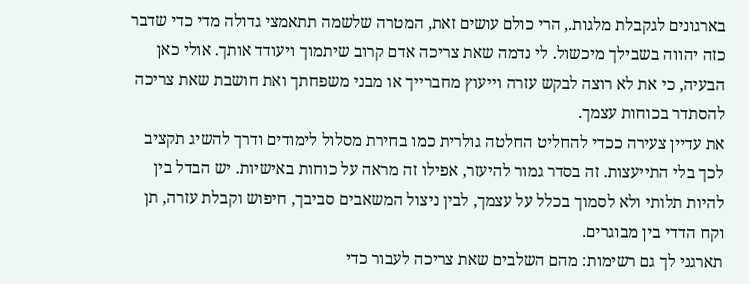בארגונים לגקבלת מלגות., הרי כולם עושים זאת, המטרה שלשמה תתאמצי גדולה מדי כדי שדבר כזה יהווה בשבילך מיכשול. לי נדמה שאת צריכה אדם קרוב שיתמוך ויעודד אותך. אולי כאן הבעיה, כי את לא רוצה לבקש עזרה וייעוץ מחברייך או מבני משפחתך ואת חושבת שאת צריכה להסתדר בכוחות עצמך.
את עדיין צעירה ככדי להחליט החלטה גולרית כמו בחירת מסלול לימודים ודרך להשיג תקציב לכך בלי התייעצות. זה בסדר גמור להיעזר, אפילו זה מראה על כוחות באישיות. יש הבדל בין להיות תלותי ולא לסמוך בכלל על עצמך, לבין ניצול המשאבים סביבך, חיפוש וקבלת עזרה, תן וקח הדדי בין מבוגרים.
תארגני לך גם רשימות: מהם השלבים שאת צריכה לעבור כדי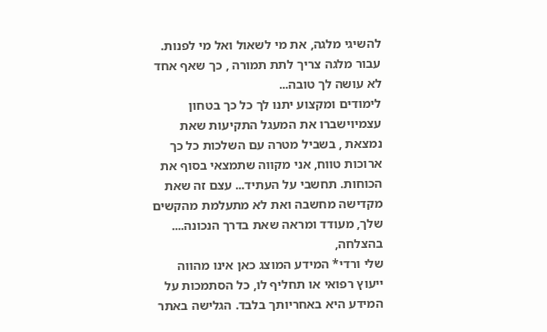להשיגי מלגה, את מי לשאול ואל מי לפנות. עבור מלגה צריך לתת תמורה , כך שאף אחד לא עושה לך טובה...
לימודים ומקצוע יתנו לך כל כך בטחון עצמיוישברו את המעגל התקיעות שאת נמצאת , בשביל מטרה עם השלכות כל כך ארוכות טווח, אני מקווה שתמצאי בסוף את הכוחות. תחשבי על העתיד... עצם זה שאת מקדישה מחשבה ואת לא מתעלמת מהקשים שלך, מעודד ומראה שאת בדרך הנכונה....
בהצלחה,
שלי ורדי* המידע המוצג כאן אינו מהווה ייעוץ רפואי או תחליף לו, כל הסתמכות על המידע היא באחריותך בלבד. הגלישה באתר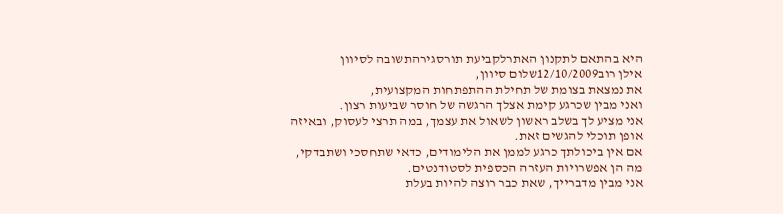היא בהתאם לתקנון האתרלקביעת תורסגירהתשובה לסיוון
אילן רוב12/10/2009שלום סיוון,
את נמצאת בצומת של תחילת ההתפתחות המקצועית,
ואני מבין שכרגע קימת אצלך הרגשה של חוסר שביעות רצון.
אני מציע לך בשלב ראשון לשאול את עצמך, במה תרצי לעסוק, ובאיזה
אופן תוכלי להגשים זאת.
אם אין ביכולתך כרגע לממן את הלימודים, כדאי שתחסכי ושתבדקי,
מה הן אפשרויות העזרה הכספית לסטודנטים.
אני מבין מדברייך, שאת כבר רוצה להיות בעלת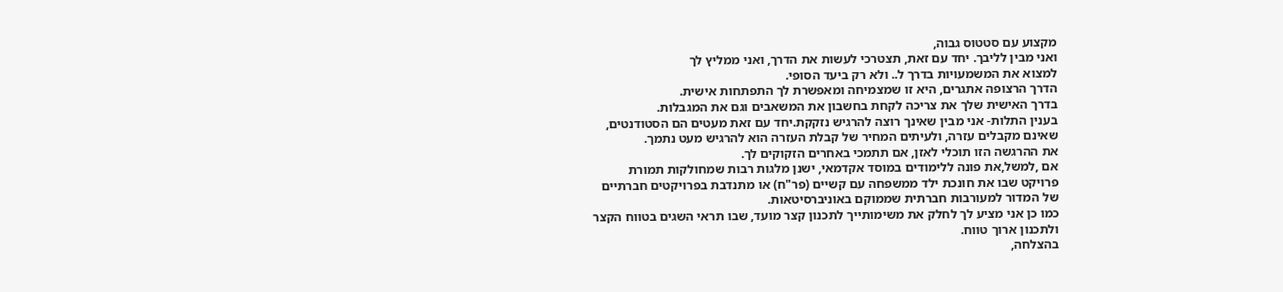מקצוע עם סטטוס גבוה,
ואני מבין לליבך. יחד עם זאת, תצטרכי לעשות את הדרך, ואני ממליץ לך
למצוא את המשמעויות בדרך ל.. ולא רק ביעד הסופי.
הדרך הרצופה אתגרים, היא זו שמצמיחה ומאפשרת לך התפתחות אישית.
בדרך האישית שלך את צריכה לקחת בחשבון את המשאבים וגם את המגבלות.
בענין התלות- אני מבין שאינך רוצה להרגיש נזקקת.יחד עם זאת מעטים הם הסטודנטים,
שאינם מקבלים עזרה, ולעיתים המחיר של קבלת העזרה הוא להרגיש מעט נתמך.
את ההרגשה הזו תוכלי לאזן, אם תתמכי באחרים הזקוקים לך.
אם ,למשל,את פונה ללימודים במוסד אקדמאי, ישנן מלגות רבות שמחולקות תמורת
פרויקט שבו את חונכת ילד ממשפחה עם קשיים (פר"ח) או מתנדבת בפרויקטים חברתיים
של המדור למעורבות חברתית שממוקם באוניברסיטאות.
כמו כן אני מציע לך לחלק את משימותייך לתכנון קצר מועד, שבו תראי השגים בטווח הקצר
ולתכנון ארוך טווח.
בהצלחה,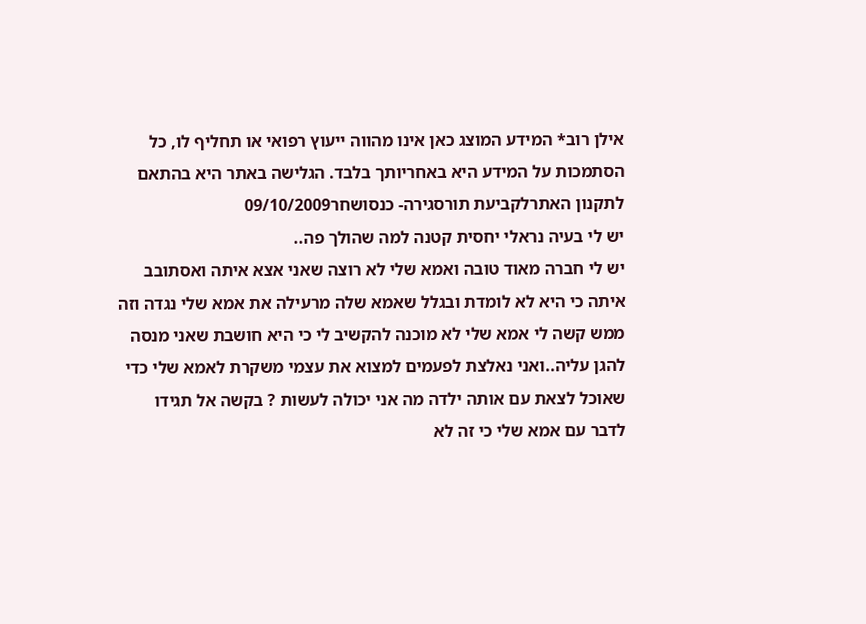אילן רוב* המידע המוצג כאן אינו מהווה ייעוץ רפואי או תחליף לו, כל הסתמכות על המידע היא באחריותך בלבד. הגלישה באתר היא בהתאם לתקנון האתרלקביעת תורסגירה- כנסושחר09/10/2009
יש לי בעיה נראלי יחסית קטנה למה שהולך פה..
יש לי חברה מאוד טובה ואמא שלי לא רוצה שאני אצא איתה ואסתובב איתה כי היא לא לומדת ובגלל שאמא שלה מרעילה את אמא שלי נגדה וזה ממש קשה לי אמא שלי לא מוכנה להקשיב לי כי היא חושבת שאני מנסה להגן עליה..ואני נאלצת לפעמים למצוא את עצמי משקרת לאמא שלי כדי שאוכל לצאת עם אותה ילדה מה אני יכולה לעשות ? בקשה אל תגידו לדבר עם אמא שלי כי זה לא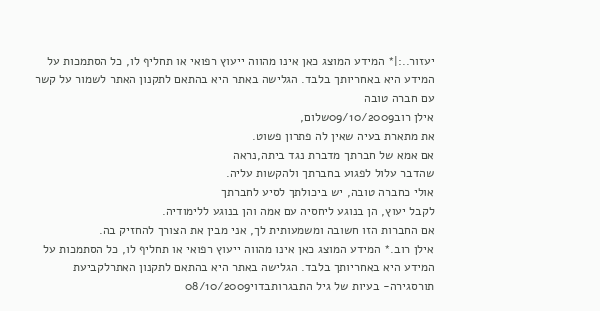יעזור..:|* המידע המוצג כאן אינו מהווה ייעוץ רפואי או תחליף לו, כל הסתמכות על המידע היא באחריותך בלבד. הגלישה באתר היא בהתאם לתקנון האתר לשמור על קשר עם חברה טובה
אילן רוב09/10/2009שלום,
את מתארת בעיה שאין לה פתרון פשוט.
אם אמא של חברתך מדברת נגד ביתה,נראה
שהדבר עלול לפגוע בחברתך ולהקשות עליה.
אולי כחברה טובה, יש ביכולתך לסיע לחברתך
לקבל יעוץ, הן בנוגע ליחסיה עם אמה והן בנוגע ללימודיה.
אם החברות הזו חשובה ומשמעותית לך, אני מבין את הצורך להחזיק בה.
אילן רוב.* המידע המוצג כאן אינו מהווה ייעוץ רפואי או תחליף לו, כל הסתמכות על המידע היא באחריותך בלבד. הגלישה באתר היא בהתאם לתקנון האתרלקביעת תורסגירה- בעיות של גיל התבגרותבדוי08/10/2009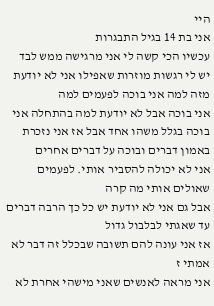היי
אני בת 14 בגיל התבגרות
עכשיו הכי קשה לי אני מרגישה ממש לבד
יש לי רגשות מוזרות שאפילו אני לא יודעת מזה למה אני בוכה לפעמים למה
אני בוכה אבל לא יודעת למה בהתחלה אני בוכה בגלל משהו אחד אבל אז אני נזכרת באמון דברים ובוכה על דברים אחרים
אני לא יכולה להסביר אותי. לפעמים שאולים אותי מה קרה
אבל גם אני לא יודעת יש כל כך הרבה דברים עד שאגתי לבלבול גדול
אז אני עונה להם תשובה שבכלל זה דבר לא אמתי ז
אני מראה לאנשים שאני מישהי אחרת לא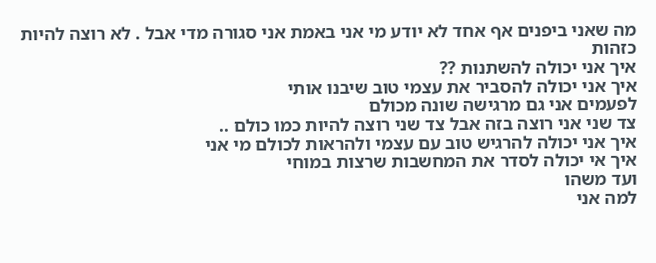מה שאני ביפנים אף אחד לא יודע מי אני באמת אני סגורה מדי אבל . לא רוצה להיות כזהות
איך אני יכולה להשתנות ??
איך אני יכולה להסביר את עצמי טוב שיבנו אותי
לפעמים אני גם מרגישה שונה מכולם
צד שני אני רוצה בזה אבל צד שני רוצה להיות כמו כולם ..
איך אני יכולה להרגיש טוב עם עצמי ולהראות לכולם מי אני
איך אי יכולה לסדר את המחשבות שרצות במוחי
ועד משהו
למה אני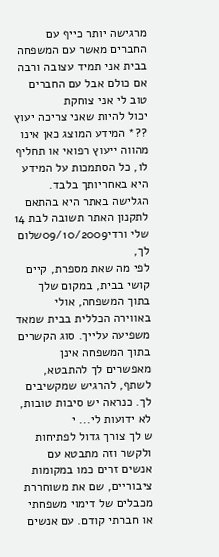מרגישה יותר כייף עם החברים מאשר עם המשפחה
בבית אני תמיד עצובה ורבה אם כולם אבל עם החברים טוב לי אני צוחקת
יכול להיות שאני צריכה יעוץ ??* המידע המוצג כאן אינו מהווה ייעוץ רפואי או תחליף לו, כל הסתמכות על המידע היא באחריותך בלבד. הגלישה באתר היא בהתאם לתקנון האתר תשובה לבת 14
שלי ורדי09/10/2009שלום לך,
לפי מה שאת מספרת, קיים קושי בבית, במקום שלך בתוך המשפחה, אולי באווירה הכללית בבית שמאד משפיעה עלייך. סוג הקשרים בתוך המשפחה אינן מאפשרים לך להתבטא, לשתף, להרגיש שמקשיבים לך. כנראה יש סיבות טובות, לא ידועות לי... י
ש לך צורך גדול לפתיחות ולקשר וזה מתבטא עם אנשים זרים כמו במקומות ציבוריים, שם את משוחררת מכבלים של דימוי משפחתי או חברתי קודם. עם אנשים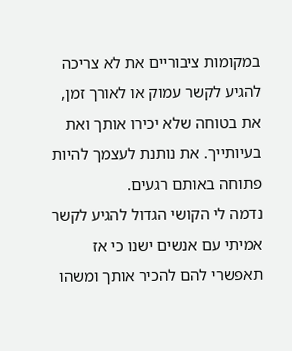במקומות ציבוריים את לא צריכה להגיע לקשר עמוק או לאורך זמן, את בטוחה שלא יכירו אותך ואת בעיותייך. את נותנת לעצמך להיות פתוחה באותם רגעים.
נדמה לי הקושי הגדול להגיע לקשר אמיתי עם אנשים ישנו כי אז תאפשרי להם להכיר אותך ומשהו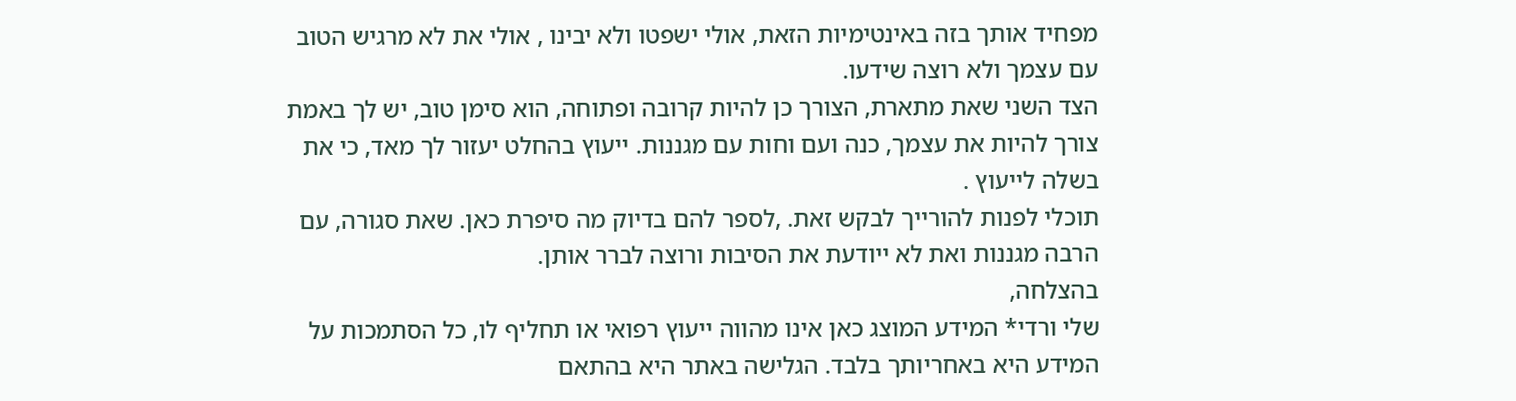מפחיד אותך בזה באינטימיות הזאת, אולי ישפטו ולא יבינו , אולי את לא מרגיש הטוב עם עצמך ולא רוצה שידעו.
הצד השני שאת מתארת, הצורך כן להיות קרובה ופתוחה, הוא סימן טוב, יש לך באמת צורך להיות את עצמך, כנה ועם וחות עם מגננות. ייעוץ בהחלט יעזור לך מאד, כי את בשלה לייעוץ .
תוכלי לפנות להורייך לבקש זאת. ,לספר להם בדיוק מה סיפרת כאן. שאת סגורה, עם הרבה מגננות ואת לא ייודעת את הסיבות ורוצה לברר אותן.
בהצלחה,
שלי ורדי* המידע המוצג כאן אינו מהווה ייעוץ רפואי או תחליף לו, כל הסתמכות על המידע היא באחריותך בלבד. הגלישה באתר היא בהתאם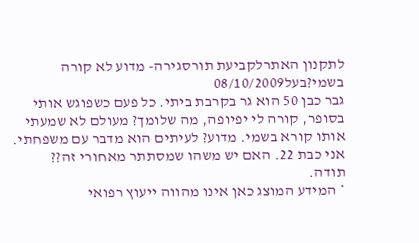לתקנון האתרלקביעת תורסגירה- מדוע לא קורה בשמי?בעל08/10/2009
גבר כבן 50 הוא גר בקרבת ביתי. כל פעם כשפוגש אותי בסופר, קורה לי יפיופה, מה שלומך? מעולם לא שמעתי אותו קורא בשמי. מדוע? לעיתים הוא מדבר עם משפחתי. אני כבת 22. האם יש משהו שמסתתר מאחורי זה?? תודה.
* המידע המוצג כאן אינו מהווה ייעוץ רפואי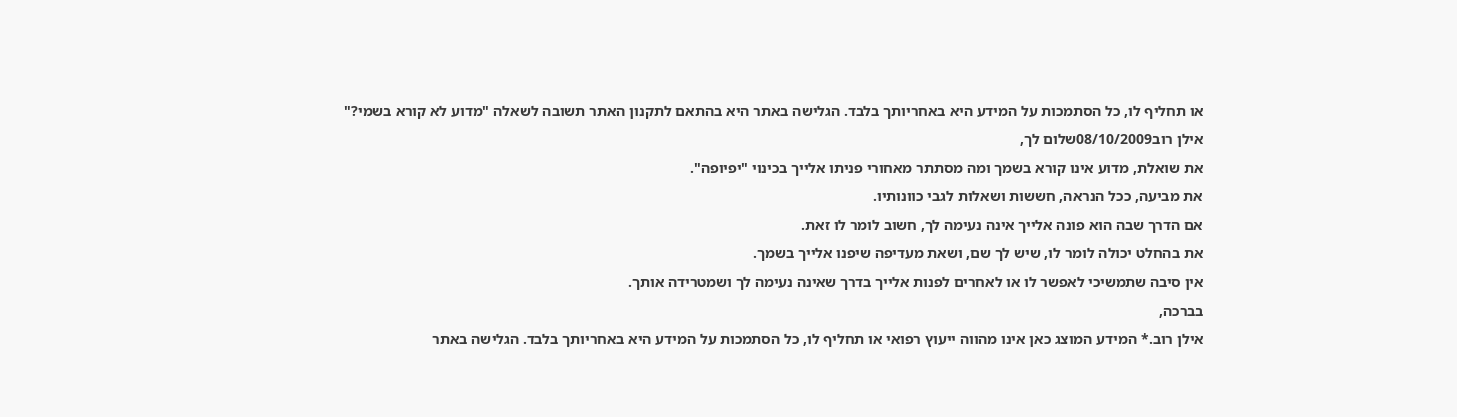או תחליף לו, כל הסתמכות על המידע היא באחריותך בלבד. הגלישה באתר היא בהתאם לתקנון האתר תשובה לשאלה "מדוע לא קורא בשמי?"
אילן רוב08/10/2009שלום לך,
את שואלת, מדוע אינו קורא בשמך ומה מסתתר מאחורי פניתו אלייך בכינוי "יפיופה".
את מביעה, ככל הנראה, חששות ושאלות לגבי כוונותיו.
אם הדרך שבה הוא פונה אלייך אינה נעימה לך, חשוב לומר לו זאת.
את בהחלט יכולה לומר לו, שיש לך שם, ושאת מעדיפה שיפנו אלייך בשמך.
אין סיבה שתמשיכי לאפשר לו או לאחרים לפנות אלייך בדרך שאינה נעימה לך ושמטרידה אותך.
בברכה,
אילן רוב.* המידע המוצג כאן אינו מהווה ייעוץ רפואי או תחליף לו, כל הסתמכות על המידע היא באחריותך בלבד. הגלישה באתר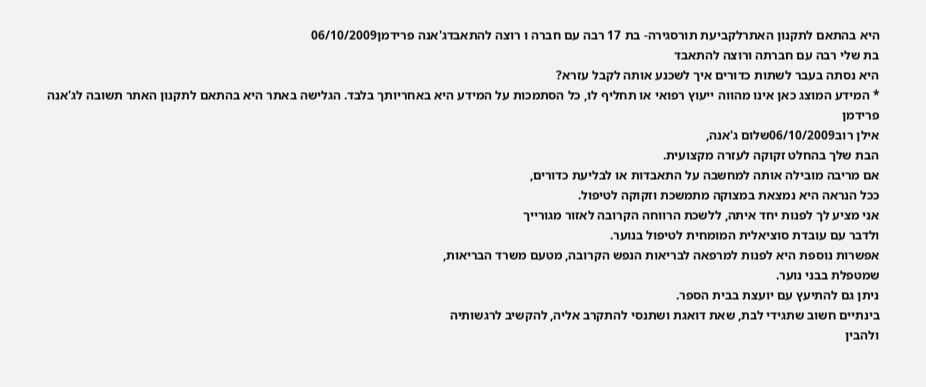היא בהתאם לתקנון האתרלקביעת תורסגירה- בת 17 רבה עם חברה ו רוצה להתאבדג'אנה פרידמן06/10/2009
בת שלי רבה עם חברתה ורוצה להתאבד
היא נסתה בעבר לשתות כדורים איך לשכנע אותה לקבל עזרא?
* המידע המוצג כאן אינו מהווה ייעוץ רפואי או תחליף לו, כל הסתמכות על המידע היא באחריותך בלבד. הגלישה באתר היא בהתאם לתקנון האתר תשובה לג'אנה פרידמן
אילן רוב06/10/2009שלום ג'אנה,
הבת שלך בהחלט זקוקה לעזרה מקצועית.
אם מריבה מובילה אותה למחשבה על התאבדות או לבליעת כדורים,
ככל הנראה היא נמצאת במצוקה מתמשכת וזקוקה לטיפול.
אני מציע לך לפנות יחד איתה, ללשכת הרווחה הקרובה לאזור מגורייך
ולדבר עם עובדת סוציאלית המומחית לטיפול בנוער.
אפשרות נוספת היא לפנות למרפאה לבריאות הנפש הקרובה, מטעם משרד הבריאות,
שמטפלת בבני נוער.
ניתן גם להתיעץ עם יועצת בבית הספר.
בינתיים חשוב שתגידי לבת, שאת דואגת ושתנסי להתקרב אליה, להקשיב לרגשותיה
ולהבין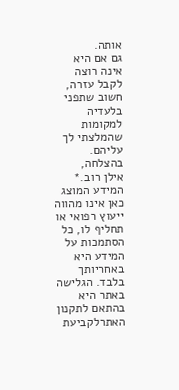אותה.
גם אם היא אינה רוצה לקבל עזרה, חשוב שתפני בלעדיה למקומות שהמלצתי לך עליהם.
בהצלחה,
אילן רוב.* המידע המוצג כאן אינו מהווה ייעוץ רפואי או תחליף לו, כל הסתמכות על המידע היא באחריותך בלבד. הגלישה באתר היא בהתאם לתקנון האתרלקביעת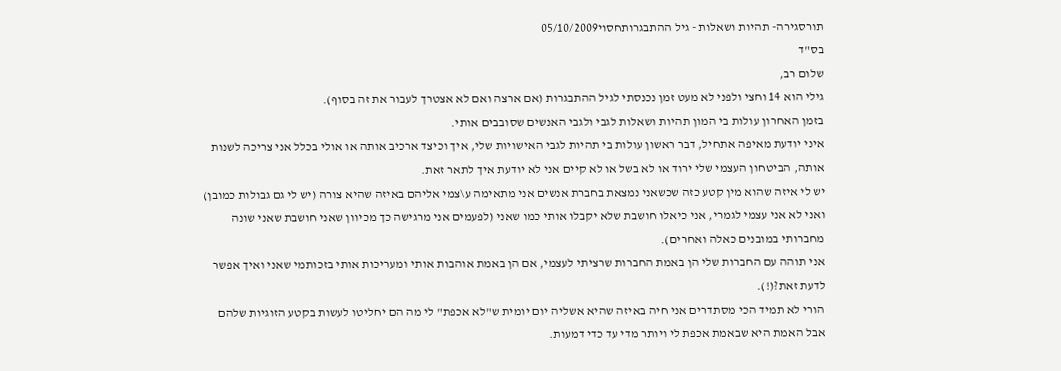תורסגירה- תהיות ושאלות - גיל ההתבגרותחסוי05/10/2009
בס"ד
שלום רב,
גילי הוא 14 וחצי ולפני לא מעט זמן נכנסתי לגיל ההתבגרות (אם ארצה ואם לא אצטרך לעבור את זה בסוף).
בזמן האחרון עולות בי המון תהיות ושאלות לגבי ולגבי האנשים שסובבים אותי.
איני יודעת מאיפה אתחיל, דבר ראשון עולות בי תהיות לגבי האישויות שלי, איך וכיצד ארכיב אותה או אולי בכלל אני צריכה לשנות אותה, הביטחון העצמי שלי ירוד או לא בשל או לא קיים אני לא יודעת איך לתאר זאת.
יש לי איזה שהוא מין קטע כזה שכשאני נמצאת בחברת אנשים אני מתאימה ע\צמי אליהם באיזה שהיא צורה (יש לי גם גבולות כמובן) ואני לא אני עצמי לגמרי, אני כיאלו חושבת שלא יקבלו אותי כמו שאני (לפעמים אני מרגישה כך מכיוון שאני חושבת שאני שונה מחברותי במובנים כאלה ואחרים).
אני תוהה עם החברות שלי הן באמת החברות שרציתי לעצמי, אם הן באמת אוהבות אותי ומעריכות אותי בזכותמי שאני ואיך אפשר לדעת זאת?(!).
הורי לא תמיד הכי מסתדרים אני חיה באיזה שהיא אשליה יום יומית ש"לא אכפת" לי מה הם יחליטו לעשות בקטע הזוגיות שלהם אבל האמת היא שבאמת אכפת לי ויותר מדי עד כדי דמעות.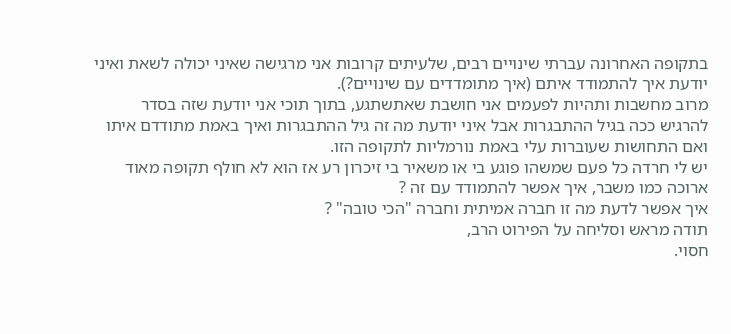בתקופה האחרונה עברתי שינויים רבים, שלעיתים קרובות אני מרגישה שאיני יכולה לשאת ואיני יודעת איך להתמודד איתם (איך מתומדדים עם שינויים?).
מרוב מחשבות ותהיות לפעמים אני חושבת שאתשתגע, בתוך תוכי אני יודעת שזה בסדר להרגיש ככה בגיל ההתבגרות אבל איני יודעת מה זה גיל ההתבגרות ואיך באמת מתודדם איתו ואם התחושות שעוברות עלי באמת נורמליות לתקופה הזו.
יש לי חרדה כל פעם שמשהו פוגע בי או משאיר בי זיכרון רע אז הוא לא חולף תקופה מאוד ארוכה כמו משבר, איך אפשר להתמודד עם זה ?
איך אפשר לדעת מה זו חברה אמיתית וחברה "הכי טובה" ?
תודה מראש וסליחה על הפירוט הרב,
חסוי.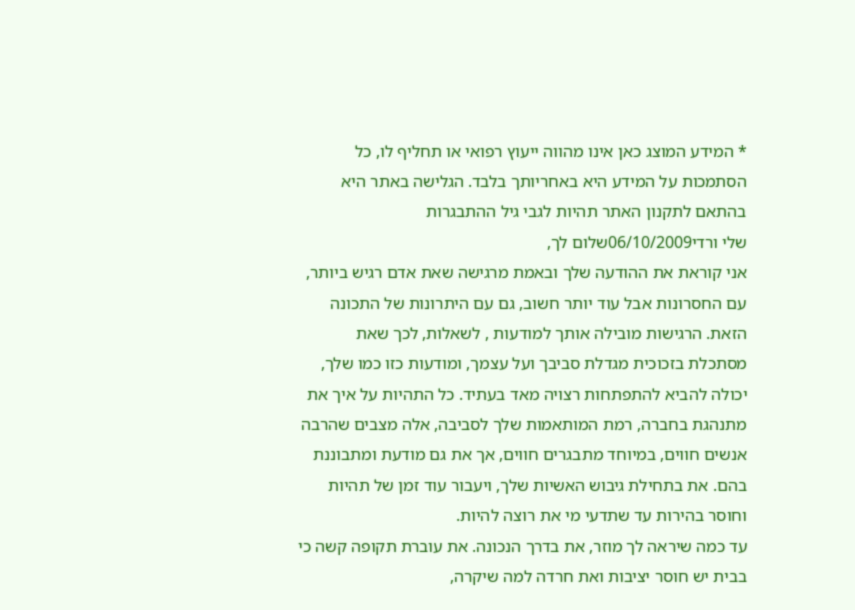* המידע המוצג כאן אינו מהווה ייעוץ רפואי או תחליף לו, כל הסתמכות על המידע היא באחריותך בלבד. הגלישה באתר היא בהתאם לתקנון האתר תהיות לגבי גיל ההתבגרות
שלי ורדי06/10/2009שלום לך,
אני קוראת את ההודעה שלך ובאמת מרגישה שאת אדם רגיש ביותר, עם החסרונות אבל עוד יותר חשוב, גם עם היתרונות של התכונה הזאת. הרגישות מובילה אותך למודעות , לשאלות, לכך שאת מסתכלת בזכוכית מגדלת סביבך ועל עצמך, ומודעות כזו כמו שלך, יכולה להביא להתפתחות רצויה מאד בעתיד. כל התהיות על איך את מתנהגת בחברה, רמת המותאמות שלך לסביבה, אלה מצבים שהרבה אנשים חווים, במיוחד מתבגרים חווים, אך את גם מודעת ומתבוננת בהם. את בתחילת גיבוש האשיות שלך, ויעבור עוד זמן של תהיות וחוסר בהירות עד שתדעי מי את רוצה להיות.
עד כמה שיראה לך מוזר, את בדרך הנכונה. את עוברת תקופה קשה כי בבית יש חוסר יציבות ואת חרדה למה שיקרה,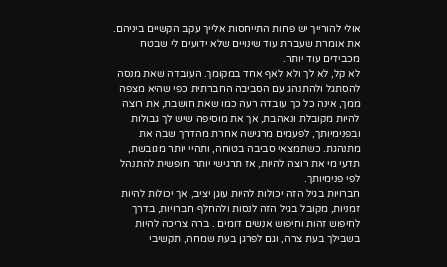אולי להורייך יש פחות התייחסות אלייך עקב הקשיים ביניהם. את אומרת שעברת עוד שינויים שלא ידועים לי שבטח מכבידים עוד יותר.
לא קל, לא לך ולא לאף אחד במקומך. העובדה שאת מנסה להסתגל ולהתנהג עם הסביבה החברתית כפי שהיא מצפה ממך, אינה כל כך עובדה רעה כמו שאת חושבת, את רוצה להיות מקובלת ונאהבת, אך את מוסיפה שיש לך גבולות ובפנימיותך, לפעמים מרגישה אחרת מהדרך שבה את מתנהגת. כשתמצאי סביבה בטוחה, ותהיי יותר מגובשת, תדעי מי את רוצה להיות, אז תרגישי יותר חופשית להתנהל לפי פנימיותך.
חברויות בגיל הזה יכולות להיות עוגן יציב, אך יכולות להיות זמניות, מקובל בגיל הזה לנסות ולהחלף חברויות, בדרך לחיפוש זהות וחיפוש אנשים דומים . ברה צריכה להיות בשבילך בעת צרה, וגם לפרגן בעת שמחה, תקשיבי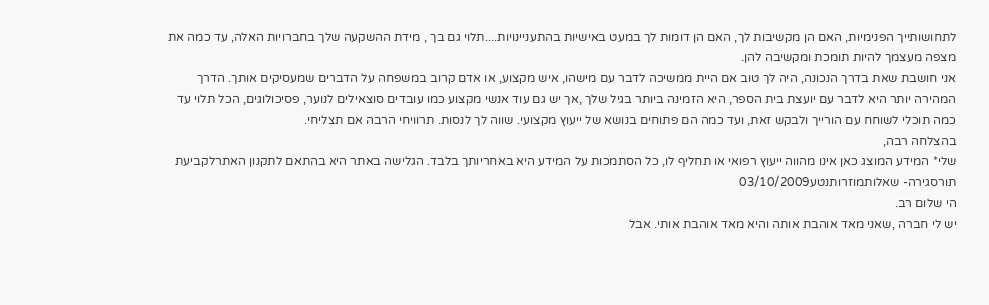לתחושותייך הפנימיות, האם הן מקשיבות לך, האם הן דומות לך במעט באישיות בהתעניינויות....תלוי גם בך , מידת ההשקעה שלך בחברויות האלה, עד כמה את מצפה מעצמך להיות תומכת ומקשיבה להן.
אני חושבת שאת בדרך הנכונה, היה לך טוב אם היית ממשיכה לדבר עם מישהו, איש מקצוע, או אדם קרוב במשפחה על הדברים שמעסיקים אותך. הדרך המהירה יותר היא לדבר עם יועצת בית הספר, היא הזמינה ביותר בגיל שלך ,אך יש גם עוד אנשי מקצוע כמו עובדים סוצאילים לנוער, פסיכולוגים, הכל תלוי עד כמה תוכלי לשוחח עם הורייך ולבקש זאת, ועד כמה הם פתוחים בנושא של ייעוץ מקצועי. שווה לך לנסות. תרוויחי הרבה אם תצליחי.
בהצלחה רבה,
שלי* המידע המוצג כאן אינו מהווה ייעוץ רפואי או תחליף לו, כל הסתמכות על המידע היא באחריותך בלבד. הגלישה באתר היא בהתאם לתקנון האתרלקביעת תורסגירה- שאלותמוזרותנטע03/10/2009
הי שלום רב.
יש לי חברה ,שאני מאד אוהבת אותה והיא מאד אוהבת אותי. אבל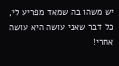יש משהו בה שמאד מפריע לי, כל דבר שאני עושה היא עושה אחרי!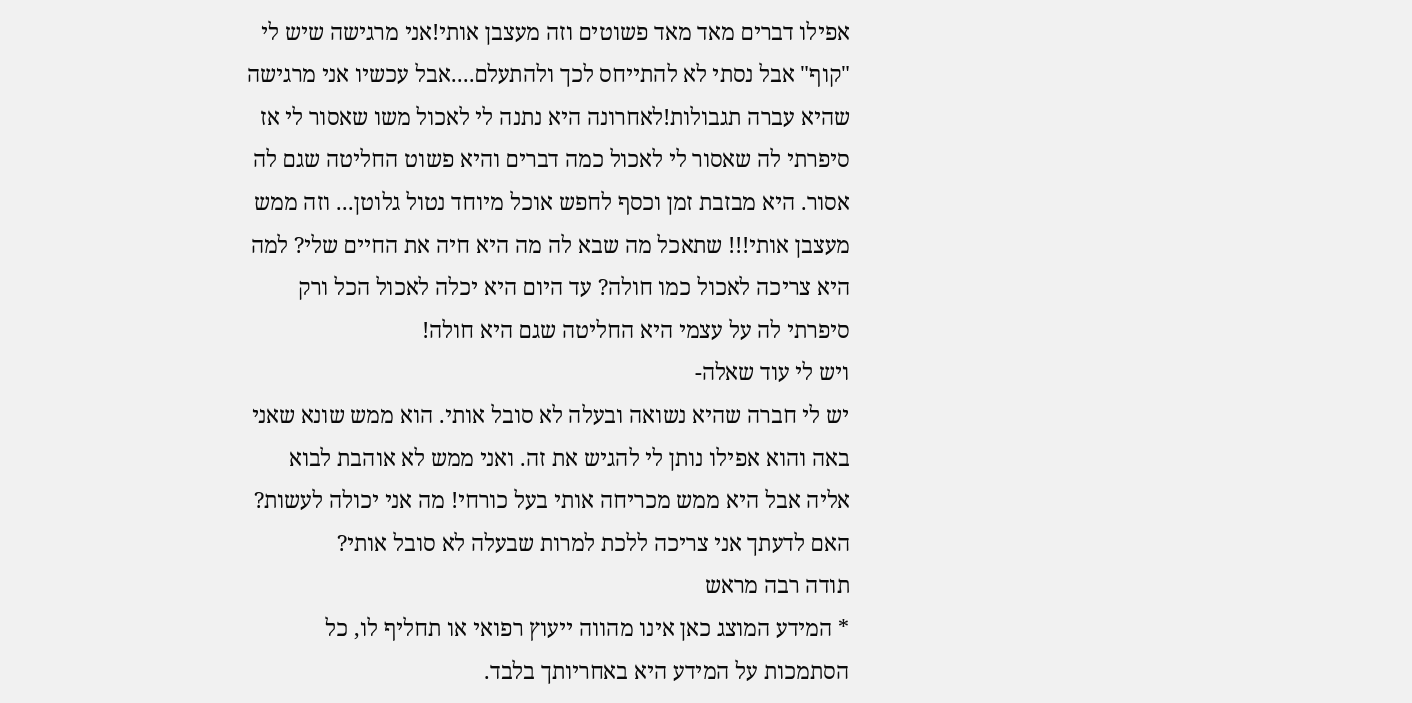אפילו דברים מאד מאד פשוטים וזה מעצבן אותי!אני מרגישה שיש לי "קוף" אבל נסתי לא להתייחס לכך ולהתעלם....אבל עכשיו אני מרגישה שהיא עברה תגבולות!לאחרונה היא נתנה לי לאכול משו שאסור לי אז סיפרתי לה שאסור לי לאכול כמה דברים והיא פשוט החליטה שגם לה אסור. היא מבזבת זמן וכסף לחפש אוכל מיוחד נטול גלוטן... וזה ממש מעצבן אותי!!! שתאכל מה שבא לה מה היא חיה את החיים שלי? למה היא צריכה לאכול כמו חולה? עד היום היא יכלה לאכול הכל ורק סיפרתי לה על עצמי היא החליטה שגם היא חולה!
ויש לי עוד שאלה-
יש לי חברה שהיא נשואה ובעלה לא סובל אותי. הוא ממש שונא שאני באה והוא אפילו נותן לי להגיש את זה. ואני ממש לא אוהבת לבוא אליה אבל היא ממש מכריחה אותי בעל כורחי! מה אני יכולה לעשות? האם לדעתך אני צריכה ללכת למרות שבעלה לא סובל אותי?
תודה רבה מראש
* המידע המוצג כאן אינו מהווה ייעוץ רפואי או תחליף לו, כל הסתמכות על המידע היא באחריותך בלבד.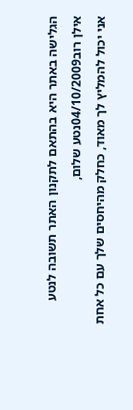הגלישה באתר היא בהתאם לתקנון האתר תשובה לנטע
אילן רוב04/10/2009נטע שלום,
אני יכול להמליץ לך מאוד, כחלק מהיחסים שלך עם כל אחת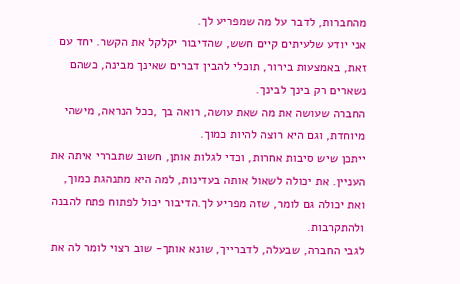מהחברות, לדבר על מה שמפריע לך.
אני יודע שלעיתים קיים חשש, שהדיבור יקלקל את הקשר. יחד עם זאת, באמצעות בירור, תוכלי להבין דברים שאינך מבינה, כשהם נשארים רק בינך לבינך.
החברה שעושה את מה שאת עושה, רואה בך ,ככל הנראה, מישהי מיוחדת, וגם היא רוצה להיות כמוך.
ייתכן שיש סיבות אחרות, וכדי לגלות אותן, חשוב שתבררי איתה את העניין. את יכולה לשאול אותה בעדינות, למה היא מתנהגת כמוך, ואת יכולה גם לומר, שזה מפריע לך.הדיבור יכול לפתוח פתח להבנה ולהתקרבות.
לגבי החברה, שבעלה, לדברייך, שונא אותך- שוב רצוי לומר לה את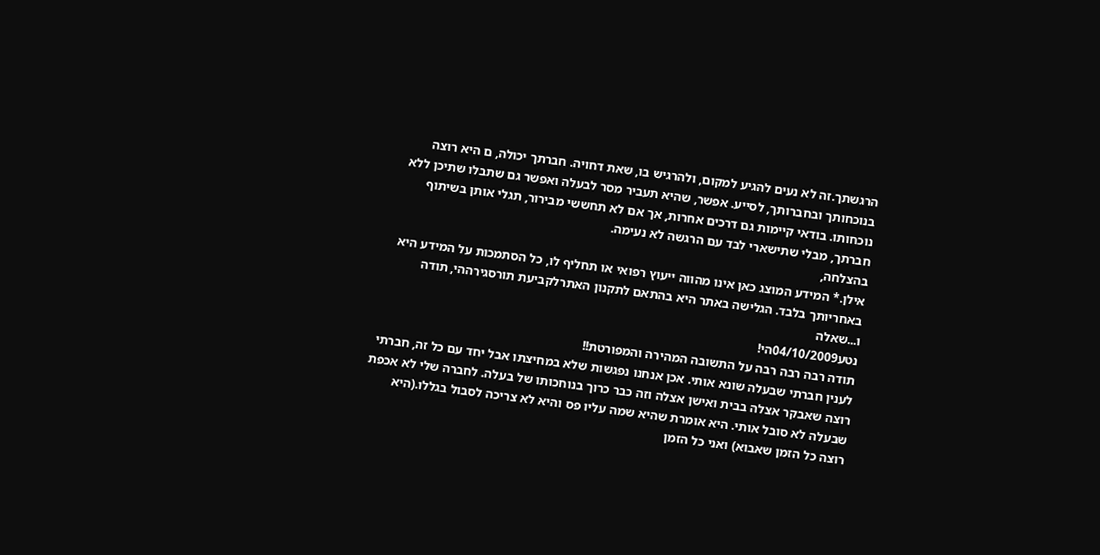הרגשתך.זה לא נעים להגיע למקום, ולהרגיש בו, שאת דחויה. חברתך יכולה, ם היא רוצה בנוכחותך ובחברותך, לסייע. אפשר, שהיא תעביר מסר לבעלה ואפשר גם שתבלו שתיכן ללא נוכחותו. בודאי קיימות גם דרכים אחרות, אך אם לא תחששי מבירור, תגלי אותן בשיתוף חברתך, מבלי שתישארי לבד עם הרגשה לא נעימה.
בהצלחה,
אילן.* המידע המוצג כאן אינו מהווה ייעוץ רפואי או תחליף לו, כל הסתמכות על המידע היא באחריותך בלבד. הגלישה באתר היא בהתאם לתקנון האתרלקביעת תורסגירההי, תודה ו...שאלה
נטע04/10/2009הי!
תודה רבה רבה רבה על התשובה המהירה והמפורטת!!
לענין חברתי שבעלה שונא אותי. אכן אנחנו נפגשות שלא במחיצתו אבל יחד עם כל זה, חברתי רוצה שאבקר אצלה בבית ואישן אצלה וזה כבר כרוך בנוחכותו של בעלה. לחברה שלי לא אכפת שבעלה לא סובל אותי. היא אומרת שהיא שמה עליו פס והיא לא צריכה לסבול בגללו.(היא רוצה כל הזמן שאבוא) ואני כל הזמן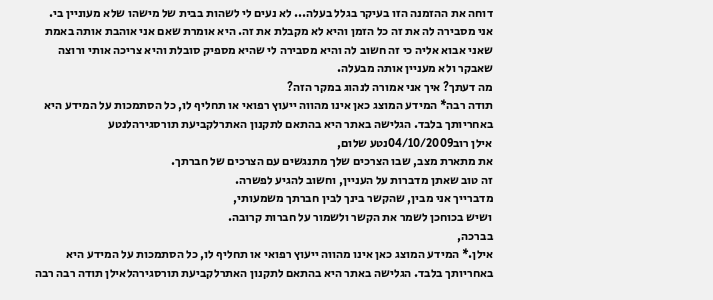דוחה את ההזמנה הזו בעיקר בגלל בעלה... לא נעים לי לשהות בבית של מישהו שלא מעוניין בי.
אני מסבירה לה את זה כל הזמן והיא לא מקבלת את זה. היא אומרת שאם אני אוהבת אותה באמת שאני אבוא אליה כי זה חשוב לה והיא מסבירה לי שהיא מספיק סובלת והיא צריכה אותי ורוצה שאבקר ולא מעניין אותה מבעלה.
מה דעתך? איך אני אמורה לנהוג במקר הזה?
תודה רבה* המידע המוצג כאן אינו מהווה ייעוץ רפואי או תחליף לו, כל הסתמכות על המידע היא באחריותך בלבד. הגלישה באתר היא בהתאם לתקנון האתרלקביעת תורסגירהלנטע
אילן רוב04/10/2009נטע שלום,
את מתארת מצב, שבו הצרכים שלך מתנגשים עם הצרכים של חברתך.
זה טוב שאתן מדברות על העניין, וחשוב להגיע לפשרה.
מדברייך אני מבין, שהקשר בינך לבין חברתך משמעותי,
ושיש בכוחכן לשמר את הקשר ולשמור על חברות קרובה.
בברכה,
אילן.* המידע המוצג כאן אינו מהווה ייעוץ רפואי או תחליף לו, כל הסתמכות על המידע היא באחריותך בלבד. הגלישה באתר היא בהתאם לתקנון האתרלקביעת תורסגירהלאילן תודה רבה רבה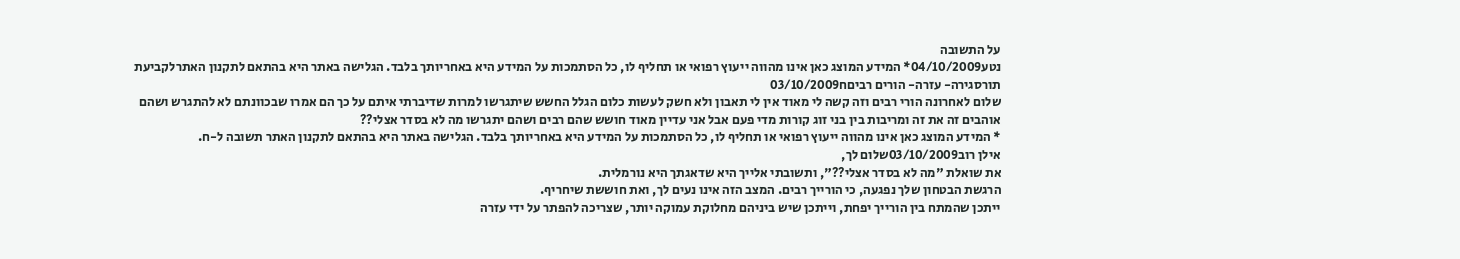על התשובה
נטע04/10/2009* המידע המוצג כאן אינו מהווה ייעוץ רפואי או תחליף לו, כל הסתמכות על המידע היא באחריותך בלבד. הגלישה באתר היא בהתאם לתקנון האתרלקביעת תורסגירה- עזרה- הורים רביםח03/10/2009
שלום לאחרונה הורי רבים וזה קשה לי מאוד אין לי תאבון ולא חשק לעשות כלום הגלל החשש שיתגרשו למרות שדיברתי איתם על כך הם אמרו שבכוונתם לא להתגרש ושהם אוהבים זה את זה ומריבות בין בני זוג קורות מדי פעם אבל אני עדיין מאוד חושש שהם רבים ושהם יתגרשו מה לא בסדר אצלי??
* המידע המוצג כאן אינו מהווה ייעוץ רפואי או תחליף לו, כל הסתמכות על המידע היא באחריותך בלבד. הגלישה באתר היא בהתאם לתקנון האתר תשובה ל-ח.
אילן רוב03/10/2009שלום לך,
את שואלת "מה לא בסדר אצלי??", ותשובתי אלייך היא שדאגתך היא נורמלית.
הרגשת הבטחון שלך נפגעה, כי הורייך רבים. המצב הזה אינו נעים לך, ואת חוששת שיחריף.
ייתכן שהמתח בין הורייך יפחת, וייתכן שיש ביניהם מחלוקת עמוקה יותר, שצריכה להפתר על ידי עזרה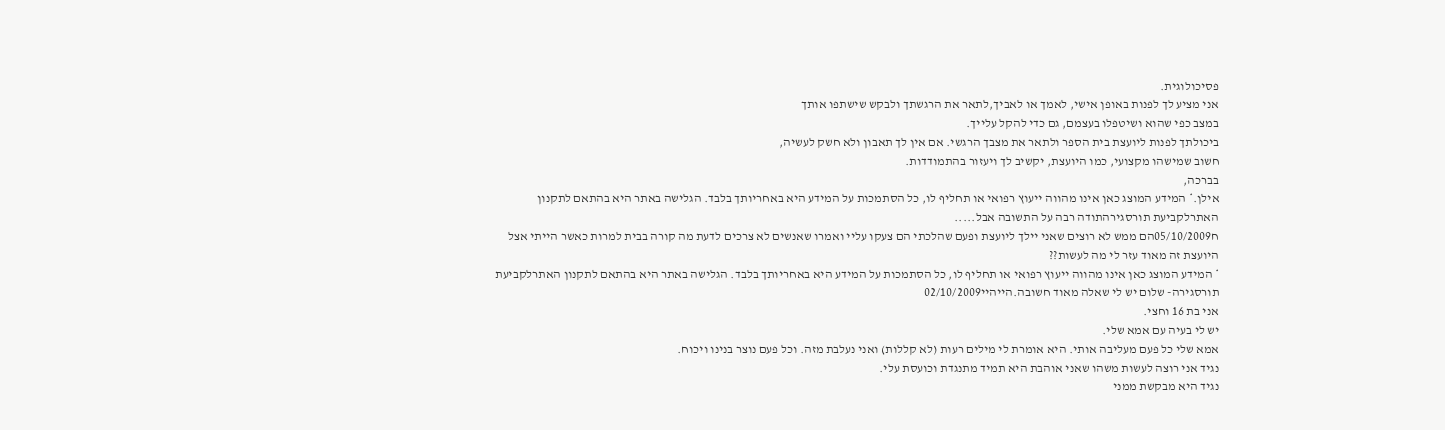פסיכולוגית.
אני מציע לך לפנות באופן אישי, לאמך או לאביך,לתאר את הרגשתך ולבקש שישתפו אותך
במצב כפי שהוא ושיטפלו בעצמם, גם כדי להקל עלייך.
ביכולתך לפנות ליועצת בית הספר ולתאר את מצבך הרגשי. אם אין לך תאבון ולא חשק לעשיה,
חשוב שמישהו מקצועי, כמו היועצת, יקשיב לך ויעזור בהתמודדות.
בברכה,
אילן.* המידע המוצג כאן אינו מהווה ייעוץ רפואי או תחליף לו, כל הסתמכות על המידע היא באחריותך בלבד. הגלישה באתר היא בהתאם לתקנון האתרלקביעת תורסגירהתודה רבה על התשובה אבל.....
ח05/10/2009הם ממש לא רוצים שאני יילך ליועצת ופעם שהלכתי הם צעקו עליי ואמרו שאנשים לא צרכים לדעת מה קורה בבית למרות כאשר הייתי אצל היועצת זה מאוד עזר לי מה לעשות??
* המידע המוצג כאן אינו מהווה ייעוץ רפואי או תחליף לו, כל הסתמכות על המידע היא באחריותך בלבד. הגלישה באתר היא בהתאם לתקנון האתרלקביעת תורסגירה- שלום יש לי שאלה מאוד חשובה.הייהיי02/10/2009
אני בת 16 וחצי.
יש לי בעיה עם אמא שלי.
אמא שלי כל פעם מעליבה אותי. היא אומרת לי מילים רעות (לא קללות) ואני נעלבת מזה. וכל פעם נוצר בנינו ויכוח.
נגיד אני רוצה לעשות משהו שאני אוהבת היא תמיד מתנגדת וכועסת עלי.
נגיד היא מבקשת ממני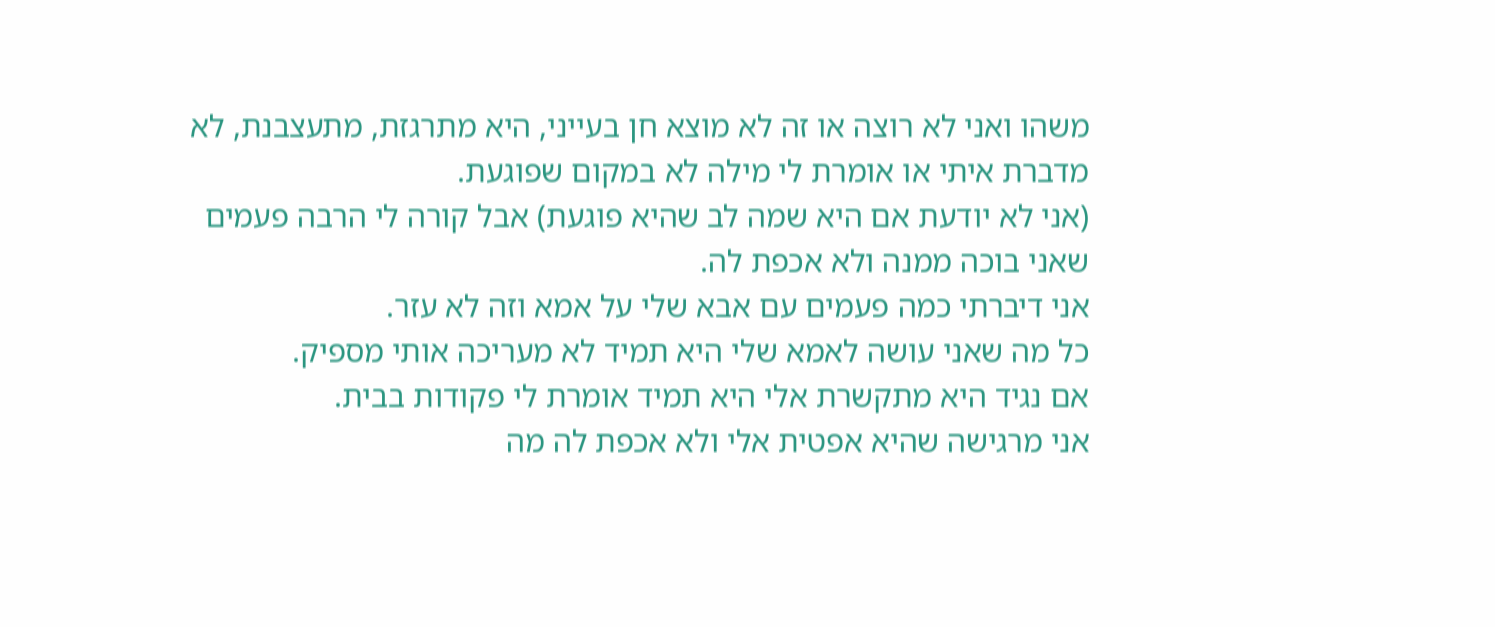משהו ואני לא רוצה או זה לא מוצא חן בעייני, היא מתרגזת, מתעצבנת, לא מדברת איתי או אומרת לי מילה לא במקום שפוגעת.
(אני לא יודעת אם היא שמה לב שהיא פוגעת) אבל קורה לי הרבה פעמים שאני בוכה ממנה ולא אכפת לה.
אני דיברתי כמה פעמים עם אבא שלי על אמא וזה לא עזר.
כל מה שאני עושה לאמא שלי היא תמיד לא מעריכה אותי מספיק.
אם נגיד היא מתקשרת אלי היא תמיד אומרת לי פקודות בבית.
אני מרגישה שהיא אפטית אלי ולא אכפת לה מה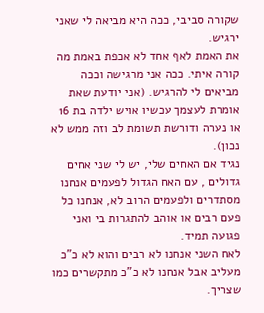שקורה סביבי, ככה היא מביאה לי שאני ירגיש.
את האמת לאף אחד לא אכפת באמת מה קורה איתי. ככה אני מרגישה וככה מביאים לי להרגיש. (אני יודעת שאת אומרת לעצמך עכשיו אויש ילדה בת 16 או נערה ודורשת תשומת לב וזה ממש לא נכון).
נגיד אם האחים שלי, יש לי שני אחים גדולים , עם האח הגדול לפעמים אנחנו מסתדרים ולפעמים הרוב לא, אנחנו כל פעם רבים או אוהב להתגרות בי ואני פגועה תמיד.
לאח השני אנחנו לא רבים והוא לא כ"כ מעליב אבל אנחנו לא כ"כ מתקשרים כמו שצריך.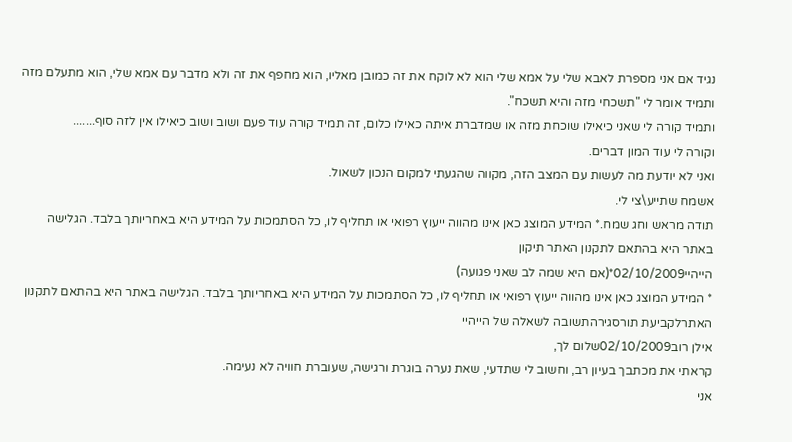נגיד אם אני מספרת לאבא שלי על אמא שלי הוא לא לוקח את זה כמובן מאליו, הוא מחפף את זה ולא מדבר עם אמא שלי, הוא מתעלם מזה ותמיד אומר לי "תשכחי מזה והיא תשכח".
ותמיד קורה לי שאני כיאילו שוכחת מזה או שמדברת איתה כאילו כלום, זה תמיד קורה עוד פעם ושוב ושוב כיאילו אין לזה סוף.......
וקורה לי עוד המון דברים.
ואני לא יודעת מה לעשות עם המצב הזה, מקווה שהגעתי למקום הנכון לשאול.
אשמח שתייע\צי לי.
תודה מראש וחג שמח.* המידע המוצג כאן אינו מהווה ייעוץ רפואי או תחליף לו, כל הסתמכות על המידע היא באחריותך בלבד. הגלישה באתר היא בהתאם לתקנון האתר תיקון
הייהיי02/10/2009*(אם היא שמה לב שאני פגועה)
* המידע המוצג כאן אינו מהווה ייעוץ רפואי או תחליף לו, כל הסתמכות על המידע היא באחריותך בלבד. הגלישה באתר היא בהתאם לתקנון האתרלקביעת תורסגירהתשובה לשאלה של הייהיי
אילן רוב02/10/2009שלום לך,
קראתי את מכתבך בעיון רב, וחשוב לי שתדעי, שאת נערה בוגרת ורגישה, שעוברת חוויה לא נעימה.
אני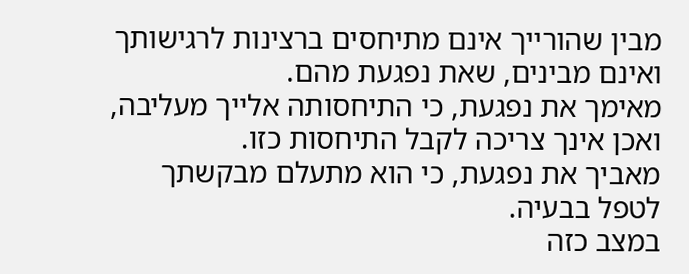מבין שהורייך אינם מתיחסים ברצינות לרגישותך ואינם מבינים, שאת נפגעת מהם.
מאימך את נפגעת, כי התיחסותה אלייך מעליבה, ואכן אינך צריכה לקבל התיחסות כזו.
מאביך את נפגעת, כי הוא מתעלם מבקשתך לטפל בבעיה.
במצב כזה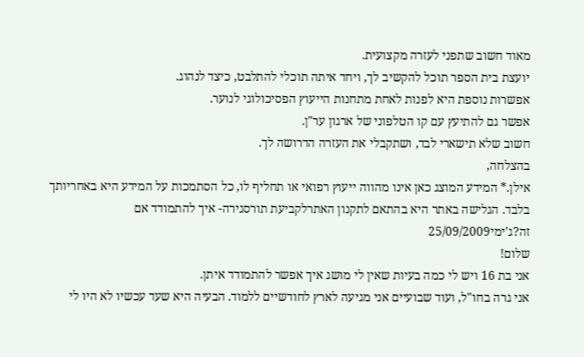מאוד חשוב שתפני לעזרה מקצועית.
יועצת בית הספר תוכל להקשיב לך, ויחד איתה תוכלי להתלבט, כיצד לנהוג.
אפשרות נוספת היא לפנות לאחת מתחנות הייעוץ הפסיכולוגי לנוער.
אפשר גם להתיעץ עם קו הטלפוני של ארגון ער"ן.
חשוב שלא תישארי לבד, ושתקבלי את העזרה הדרושה לך.
בהצלחה,
אילן.* המידע המוצג כאן אינו מהווה ייעוץ רפואי או תחליף לו, כל הסתמכות על המידע היא באחריותך בלבד. הגלישה באתר היא בהתאם לתקנון האתרלקביעת תורסגירה- איך להתמודד אם זה?ג'ימי25/09/2009
שלום!
אני בת 16 ויש לי כמה בעיות שאין לי מושג איך אפשר להתמודד איתן.
אני גרה בחו"ל, ועוד שבועיים אני מגיעה לארץ לחודשיים ללמוד. הבעיה היא שעד עכשיו לא היו לי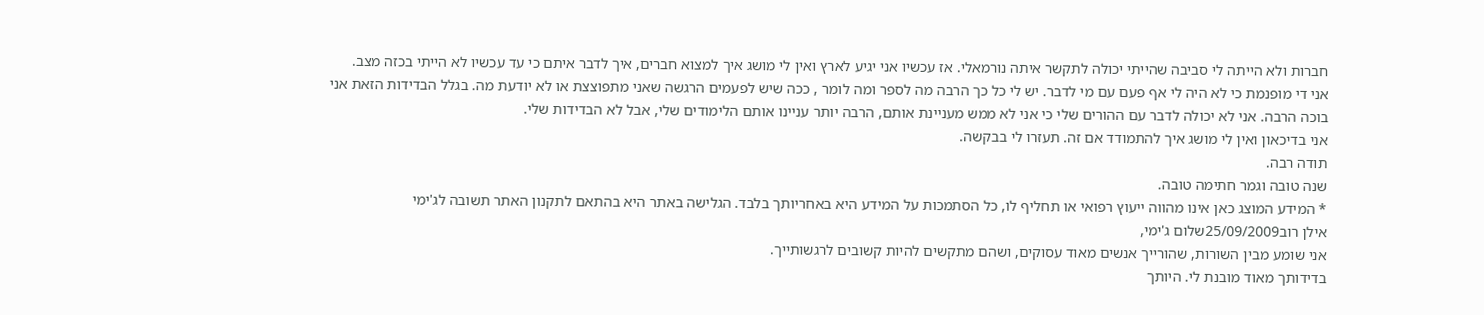חברות ולא הייתה לי סביבה שהייתי יכולה לתקשר איתה נורמאלי. אז עכשיו אני יגיע לארץ ואין לי מושג איך למצוא חברים, איך לדבר איתם כי עד עכשיו לא הייתי בכזה מצב.
אני די מופנמת כי לא היה לי אף פעם עם מי לדבר. יש לי כל כך הרבה מה לספר ומה לומר , ככה שיש לפעמים הרגשה שאני מתפוצצת או לא יודעת מה. בגלל הבדידות הזאת אני בוכה הרבה. אני לא יכולה לדבר עם ההורים שלי כי אני לא ממש מעניינת אותם, הרבה יותר עניינו אותם הלימודים שלי, אבל לא הבדידות שלי.
אני בדיכאון ואין לי מושג איך להתמודד אם זה. תעזרו לי בבקשה.
תודה רבה.
שנה טובה וגמר חתימה טובה.
* המידע המוצג כאן אינו מהווה ייעוץ רפואי או תחליף לו, כל הסתמכות על המידע היא באחריותך בלבד. הגלישה באתר היא בהתאם לתקנון האתר תשובה לג'ימי
אילן רוב25/09/2009שלום ג'ימי,
אני שומע מבין השורות, שהורייך אנשים מאוד עסוקים, ושהם מתקשים להיות קשובים לרגשותייך.
בדידותך מאוד מובנת לי. היותך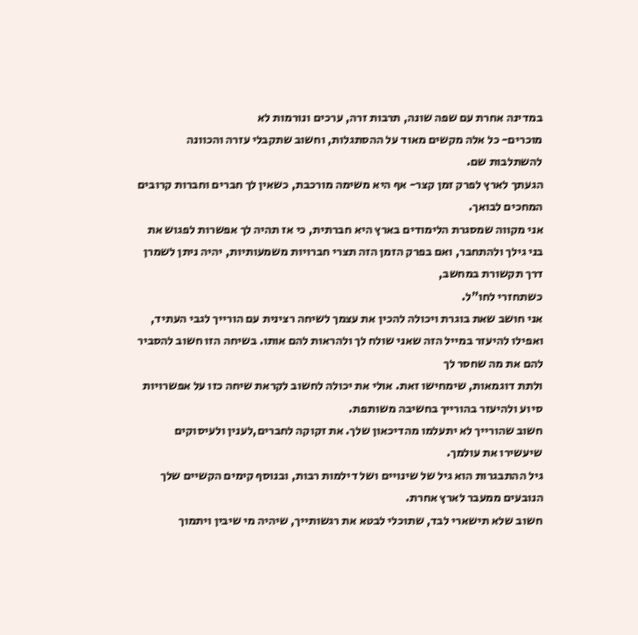במדינה אחרת עם שפה שונה, תרבות זרה, ערכים ונורמות לא
מוכרים- כל אלה מקשים מאוד על ההסתגלות, וחשוב שתקבלי עזרה והכוונה להשתלבות שם.
הגעתך לארץ לפרק זמן קצר- אף היא משימה מורכבת, כשאין לך חברים וחברות קרובים המחכים לבואך.
אני מקווה שמסגרת הלימודים בארץ היא חברתית, כי אז תהיה לך אפשרות לפגוש את בני גילך ולהתחבר, ואם בפרק הזמן הזה תצרי חברויות משמעותיות, יהיה ניתן לשמרן דרך תקשורת במחשב,
כשתחזרי לחו"ל.
אני חושב שאת בוגרת ויכולה להכין את עצמך לשיחה רצינית עם הורייך לגבי העתיד, ואפילו להיעזר במייל הזה שאני שולח לך ולהראות להם אותו. בשיחה הזו חשוב להסביר להם את מה שחסר לך
ולתת דוגמאות, שימחישו זאת. אולי את יכולה לחשוב לקראת שיחה כזו על אפשרויות סיוע ולהיעזר בהורייך בחשיבה משותפת.
חשוב שהורייך לא יתעלמו מהדיכאון שלך. את זקוקה לחברים,לענין ולעיסוקים שיעשירו את עולמך.
גיל ההתבגרות הוא גיל של שינויים ושל דילמות רבות, ובנוסף קימים הקשיים שלך הנובעים ממעבר לארץ אחרת.
חשוב שלא תישארי לבד, שתוכלי לבטא את רגשותייך, שיהיה מי שיבין ויתמוך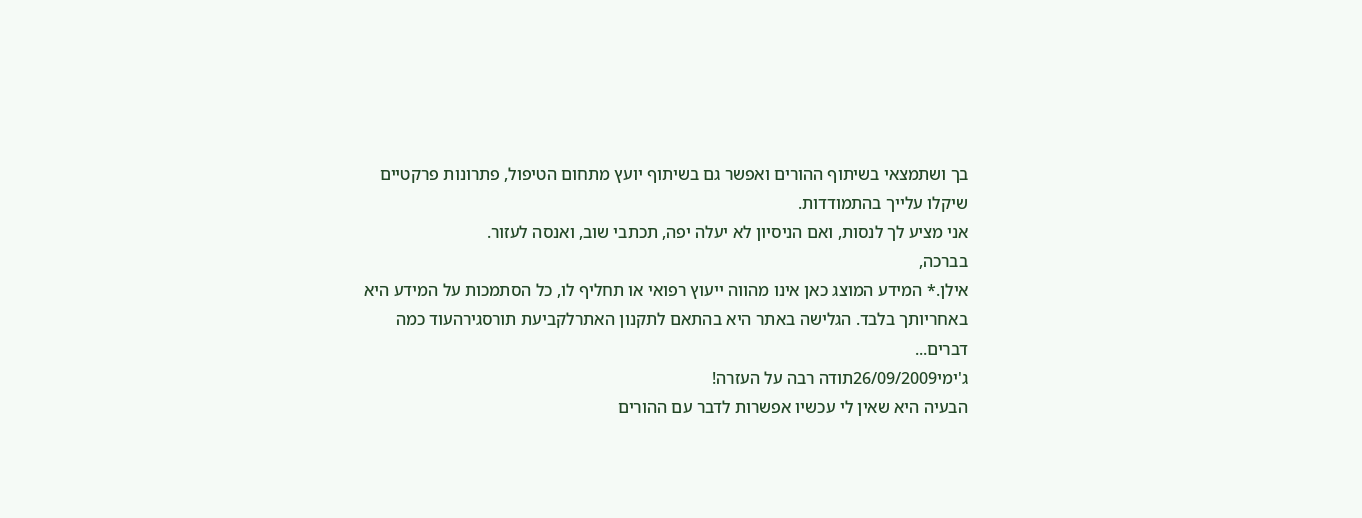בך ושתמצאי בשיתוף ההורים ואפשר גם בשיתוף יועץ מתחום הטיפול, פתרונות פרקטיים שיקלו עלייך בהתמודדות.
אני מציע לך לנסות, ואם הניסיון לא יעלה יפה, תכתבי שוב, ואנסה לעזור.
בברכה,
אילן.* המידע המוצג כאן אינו מהווה ייעוץ רפואי או תחליף לו, כל הסתמכות על המידע היא באחריותך בלבד. הגלישה באתר היא בהתאם לתקנון האתרלקביעת תורסגירהעוד כמה דברים...
ג'ימי26/09/2009תודה רבה על העזרה!
הבעיה היא שאין לי עכשיו אפשרות לדבר עם ההורים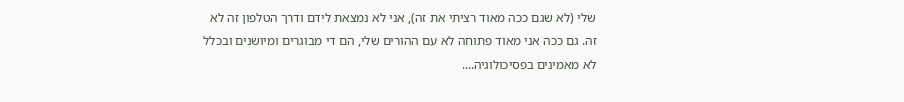שלי (לא שגם ככה מאוד רציתי את זה), אני לא נמצאת לידם ודרך הטלפון זה לא זה. גם ככה אני מאוד פתוחה לא עם ההורים שלי, הם די מבוגרים ומיושנים ובכלל לא מאמינים בפסיכולוגיה....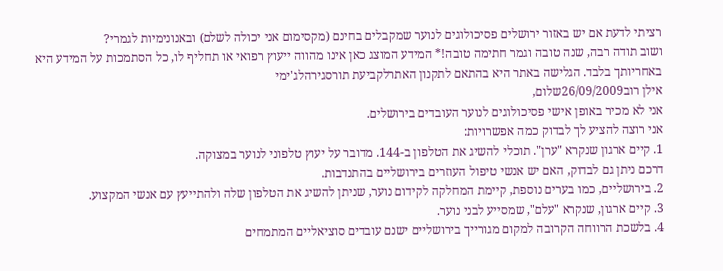רציתי לדעת אם יש באזור ירושלים פסיכולוגים לנוער שמקבלים בחינם (מקסימום אני יכולה לשלם) ובאנונימיות לגמרי?
ושוב תודה רבה, שנה טובה וגמר חתימה טובה!* המידע המוצג כאן אינו מהווה ייעוץ רפואי או תחליף לו, כל הסתמכות על המידע היא באחריותך בלבד. הגלישה באתר היא בהתאם לתקנון האתרלקביעת תורסגירהלג'ימי
אילן רוב26/09/2009שלום,
אני לא מכיר באופן אישי פסיכולוגים לנוער העובדים בירושלים.
אני רוצה להציע לך לבדוק כמה אפשרויות:
1. קיים ארגון שנקרא "ערן". תוכלי להשיג את הטלפון ב-144. מדובר על יעוץ טלפוני לנוער במצוקה.
דרכם ניתן גם לבדוק, האם יש אנשי טיפול העוזרים בירושליים בהתנדבות.
2. בירושליים, כמו בערים נוספת, קיימת המחלקה לקידום נוער, שניתן להשיג את הטלפון שלה ולהתייעץ עם אנשי המקצוע.
3. קיים ארגון, שנקרא "עלם", שמסייע לבני נוער.
4. בלשכת הרווחה הקרובה למקום מגורייך בירושליים ישנם עובדים סוציאליים המתמחים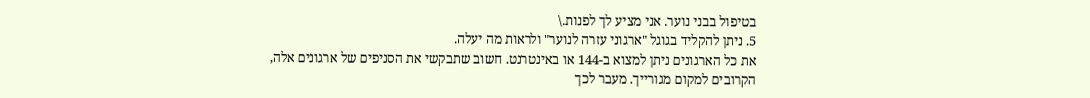בטיפול בבני נוער. אני מציע לך לפנות.\
5. ניתן להקליד בגוגל "ארגוני עזרה לנוער" ולראות מה יעלה.
את כל הארגונים ניתן למצוא ב-144 או באינטרנט. חשוב שתבקשי את הסניפים של ארגונים אלה, הקרובים למקום מגורייך. מעבר לכך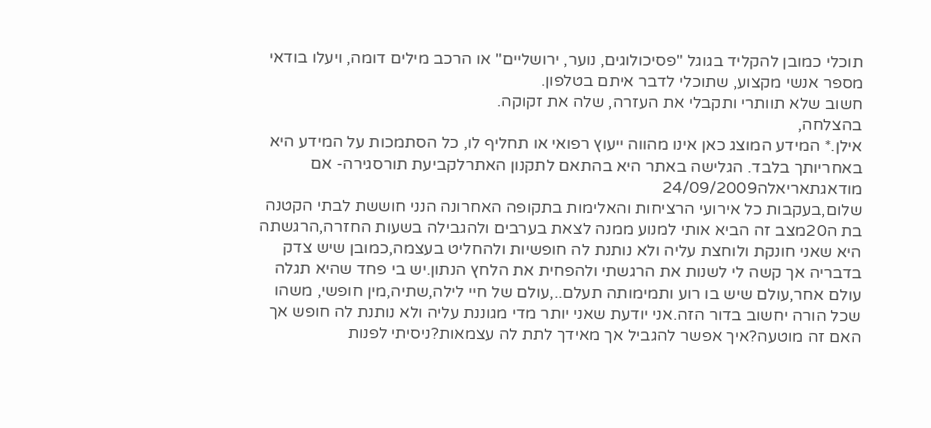תוכלי כמובן להקליד בגוגל "פסיכולוגים, נוער, ירושליים" או הרכב מילים דומה, ויעלו בודאי מספר אנשי מקצוע, שתוכלי לדבר איתם בטלפון.
חשוב שלא תוותרי ותקבלי את העזרה, שלה את זקוקה.
בהצלחה,
אילן.* המידע המוצג כאן אינו מהווה ייעוץ רפואי או תחליף לו, כל הסתמכות על המידע היא באחריותך בלבד. הגלישה באתר היא בהתאם לתקנון האתרלקביעת תורסגירה- אם מודאגתאריאלה24/09/2009
שלום,בעקבות כל אירועי הרציחות והאלימות בתקופה האחרונה הנני חוששת לבתי הקטנה בת ה20מצב זה הביא אותי למנוע ממנה לצאת בערבים ולהגבילה בשעות החזרה,הרגשתה היא שאני חונקת ולוחצת עליה ולא נותנת לה חופשיות ולהחליט בעצמה,כמובן שיש צדק בדבריה אך קשה לי לשנות את הרגשתי ולהפחית את הלחץ הנתון.יש בי פחד שהיא תגלה עולם אחר,עולם שיש בו רוע ותמימותה תעלם..,עולם של חיי לילה,שתיה,מין חופשי, משהו שכל הורה יחשוב בדור הזה.אני יודעת שאני יותר מדי מגוננת עליה ולא נותנת לה חופש אך האם זה מוטעה?איך אפשר להגביל אך מאידך לתת לה עצמאות?ניסיתי לפנות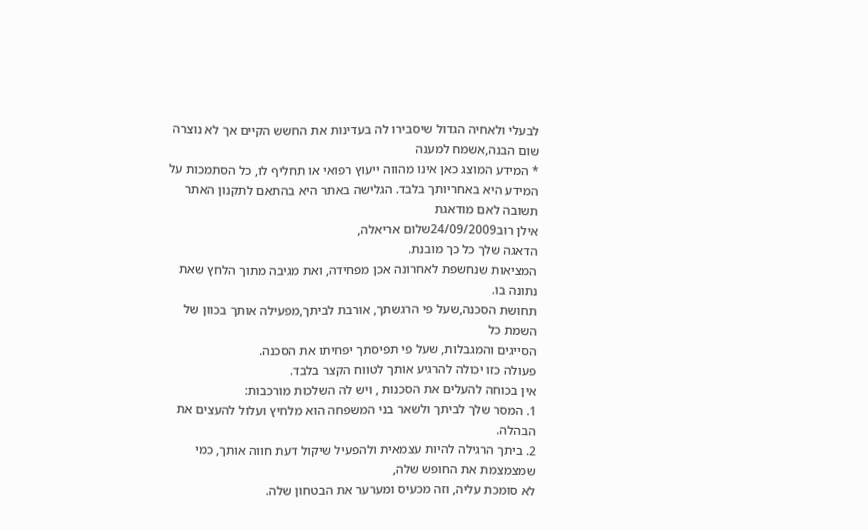לבעלי ולאחיה הגדול שיסבירו לה בעדינות את החשש הקיים אך לא נוצרה שום הבנה,אשמח למענה
* המידע המוצג כאן אינו מהווה ייעוץ רפואי או תחליף לו, כל הסתמכות על המידע היא באחריותך בלבד. הגלישה באתר היא בהתאם לתקנון האתר תשובה לאם מודאגת
אילן רוב24/09/2009שלום אריאלה,
הדאגה שלך כל כך מובנת.
המציאות שנחשפת לאחרונה אכן מפחידה, ואת מגיבה מתוך הלחץ שאת נתונה בו.
תחושת הסכנה,שעל פי הרגשתך, אורבת לביתך,מפעילה אותך בכוון של השמת כל
הסייגים והמגבלות, שעל פי תפיסתך יפחיתו את הסכנה.
פעולה כזו יכולה להרגיע אותך לטווח הקצר בלבד.
אין בכוחה להעלים את הסכנות , ויש לה השלכות מורכבות:
1. המסר שלך לביתך ולשאר בני המשפחה הוא מלחיץ ועלול להעצים את הבהלה.
2. ביתך הרגילה להיות עצמאית ולהפעיל שיקול דעת חווה אותך, כמי שמצמצמת את החופש שלה,
לא סומכת עליה, וזה מכעיס ומערער את הבטחון שלה.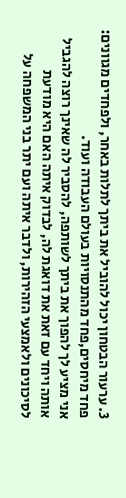3. ערעור הבטחון יכול להוביל את ביתך לתלות באחר, ולפחדים מגוונים: פחד מיחסים,פחד מהתנסויות בעולם העבודה ועוד.
אני מציע לך להפוך את ביתך לשותפה, להסביר לה שאינך רוצה להגביל אותה ויחד עם זאת את דואגת לה, לבדוק איתה האם היא מודעת לסיכונים ולאמצעי הזהירות, ולדבר איתה ועם יתר בני המשפחה על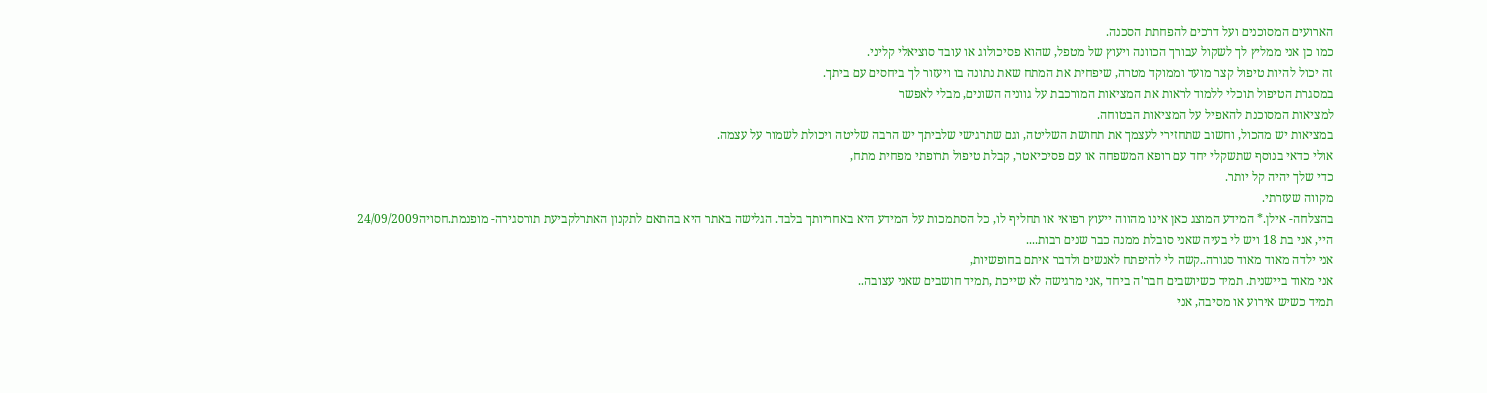הארועים המסוכנים ועל דרכים להפחתת הסכנה.
כמו כן אני ממליץ לך לשקול עבורך הכוונה ויעוץ של מטפל, שהוא פסיכולוג או עובד סוציאלי קליני.
זה יכול להיות טיפול קצר מועד וממוקד מטרה, שיפחית את המתח שאת נתונה בו ויעזור לך ביחסים עם ביתך.
במסגרת הטיפול תוכלי ללמוד לראות את המציאות המורכבת על גווניה השונים, מבלי לאפשר
למציאות המסוכנת להאפיל על המציאות הבטוחה.
במציאות יש מהכול, וחשוב שתחזירי לעצמך את תחושת השליטה, וגם שתרגישי שלביתך יש הרבה שליטה ויכולת לשמור על עצמה.
אולי כדאי בנוסף שתשקלי יחד עם רופא המשפחה או עם פסיכיאטר, קבלת טיפול תרופתי מפחית מתח,
כדי שלך יהיה קל יותר.
מקווה שעזרתי.
בהצלחה- אילן.* המידע המוצג כאן אינו מהווה ייעוץ רפואי או תחליף לו, כל הסתמכות על המידע היא באחריותך בלבד. הגלישה באתר היא בהתאם לתקנון האתרלקביעת תורסגירה- מופנמת.חסויה24/09/2009
היי, אני בת 18 ויש לי בעיה שאני סובלת ממנה כבר שנים רבות....
אני ילדה מאוד מאוד סגורה..קשה לי להיפתח לאנשים ולדבר איתם בחופשיות,
אני מאוד ביישנית. תמיד כשיושבים חבר'ה ביחד ,אני מרגישה לא שייכת ,תמיד חושבים שאני עצובה..
תמיד כשיש אירוע או מסיבה, אני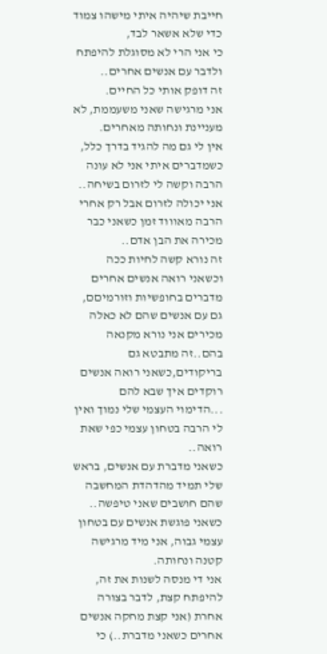חייבת שיהיה איתי מישהו צמוד כדי שלא אשאר לבד,
כי אני הרי לא מסוגלת להיפתח ולדבר עם אנשים אחרים..
זה דופק אותי כל החיים.
אני מרגישה שאני משעממת, לא מעניינת ונחותה מאחרים.
אין לי גם מה להגיד בדרך כלל, כשמדברים איתי אני לא עונה הרבה וקשה לי לזרום בשיחה..
אני יכולה לזרום אבל רק אחרי הרבה מאוווד זמן כשאני כבר מכירה את הבן אדם..
זה נורא קשה לחיות ככה וכשאני רואה אנשים אחרים מדברים בחופשיות וזורמיםם, גם עם אנשים שהם לא כאלה מכירים אני נורא מקנאה בהם..זה מתבטא גם בריקודים,כשאני רואה אנשים רוקדים איך שבא להם ...הדימוי העצמי שלי נמוך ואין לי הרבה בטחון עצמי כפי שאת רואה..
כשאני מדברת עם אנשים, בראש שלי תמיד מהדהדת המחשבה שהם חושבים שאני טיפשה..
כשאני פוגשת אנשים עם בטחון עצמי גבוה, אני מיד מרגישה קטנה ונחותה.
אני די מנסה לשנות את זה, להיפתח קצת, לדבר בצורה אחרת (אני קצת מחקה אנשים אחרים כשאני מדברת..) כי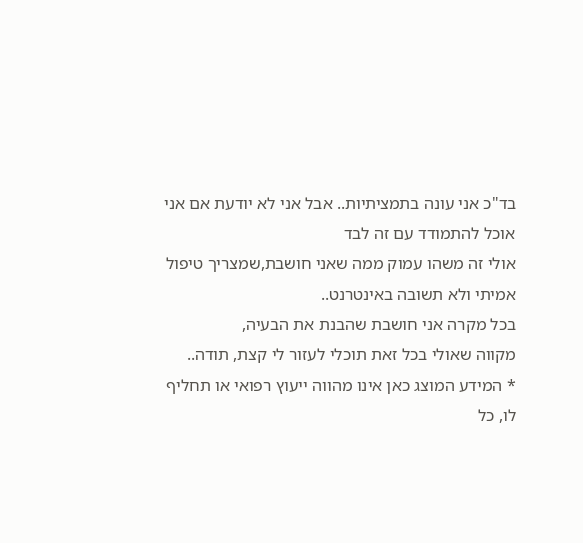בד"כ אני עונה בתמציתיות.. אבל אני לא יודעת אם אני אוכל להתמודד עם זה לבד
אולי זה משהו עמוק ממה שאני חושבת,שמצריך טיפול אמיתי ולא תשובה באינטרנט..
בכל מקרה אני חושבת שהבנת את הבעיה,
מקווה שאולי בכל זאת תוכלי לעזור לי קצת, תודה..
* המידע המוצג כאן אינו מהווה ייעוץ רפואי או תחליף לו, כל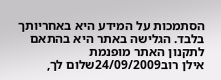הסתמכות על המידע היא באחריותך בלבד. הגלישה באתר היא בהתאם לתקנון האתר מופנמת
אילן רוב24/09/2009שלום לך,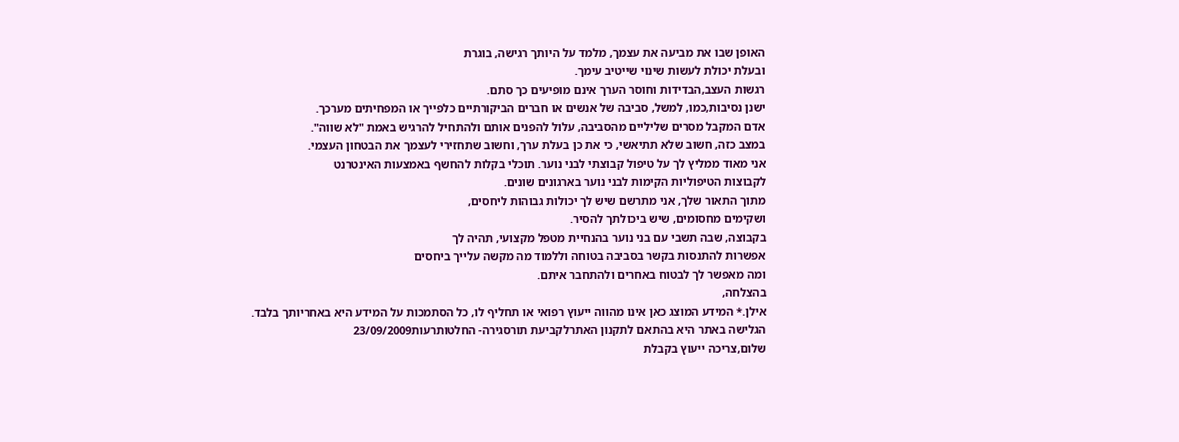האופן שבו את מביעה את עצמך, מלמד על היותך רגישה, בוגרת
ובעלת יכולת לעשות שינוי שייטיב עימך.
רגשות העצב,הבדידות וחוסר הערך אינם מופיעים כך סתם.
ישנן נסיבות,כמו, למשל, סביבה של אנשים או חברים הביקורתיים כלפייך או המפחיתים מערכך.
אדם המקבל מסרים שליליים מהסביבה, עלול להפנים אותם ולהתחיל להרגיש באמת "לא שווה".
במצב כזה, חשוב שלא תתיאשי, כי את כן בעלת ערך, וחשוב שתחזירי לעצמך את הבטחון העצמי.
אני מאוד ממליץ לך על טיפול קבוצתי לבני נוער. תוכלי בקלות להחשף באמצעות האינטרנט
לקבוצות הטיפוליות הקימות לבני נוער בארגונים שונים.
מתוך התאור שלך, אני מתרשם שיש לך יכולות גבוהות ליחסים,
ושקימים מחסומים, שיש ביכולתך להסיר.
בקבוצה, שבה תשבי עם בני נוער בהנחיית מטפל מקצועי, תהיה לך
אפשרות להתנסות בקשר בסביבה בטוחה וללמוד מה מקשה עלייך ביחסים
ומה מאפשר לך לבטוח באחרים ולהתחבר איתם.
בהצלחה,
אילן.* המידע המוצג כאן אינו מהווה ייעוץ רפואי או תחליף לו, כל הסתמכות על המידע היא באחריותך בלבד. הגלישה באתר היא בהתאם לתקנון האתרלקביעת תורסגירה- החלטותרעות23/09/2009
שלום,צריכה ייעוץ בקבלת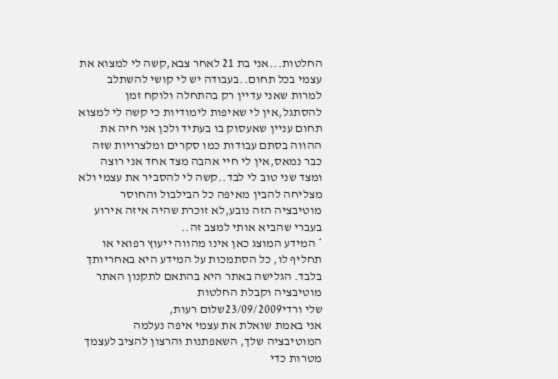החלטות...אני בת 21 לאחר צבא,קשה לי למצוא את עצמי בכל תחום..בעבודה יש לי קושי להשתלב למרות שאני עדיין רק בהתחלה ולוקח זמן להסתגל,אין לי שאיפות לימודיות כי קשה לי למצוא תחום עניין שאעסוק בו בעתיד ולכן אני חיה את ההווה בסתם עבודות כמו סקרים ומלצרויות שזה כבר נמאס,אין לי חיי אהבה מצד אחד אני רוצה ומצד שני טוב לי לבד..קשה לי להסביר את עצמי ולא מצליחה להבין מאיפה כל הבילבול והחוסר מוטיבציה הזה נובע,לא זוכרת שהיה איזה אירוע בעברי שהביא אותי למצב זה..
* המידע המוצג כאן אינו מהווה ייעוץ רפואי או תחליף לו, כל הסתמכות על המידע היא באחריותך בלבד. הגלישה באתר היא בהתאם לתקנון האתר מוטיבציה וקבלת החלטות
שלי ורדי23/09/2009שלום רעות,
אני באמת שואלת את עצמי איפה נעלמה המוטיבציה שלך, השאפתנות והרצון להציב לעצמך מטרות כדי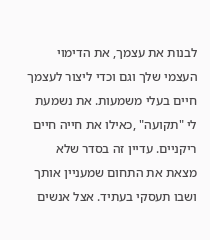לבנות את עצמך, את הדימוי העצמי שלך וגם וכדי ליצור לעצמך חיים בעלי משמעות. את נשמעת לי "תקועה" ,כאילו את חייה חיים ריקניים. עדיין זה בסדר שלא מצאת את התחום שמעניין אותך ושבו תעסקי בעתיד. אצל אנשים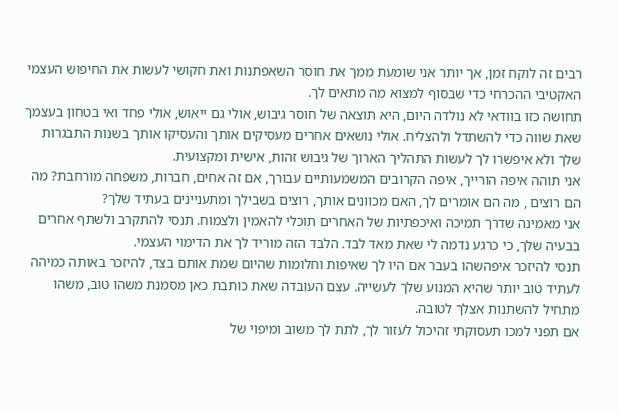רבים זה לוקח זמן, אך יותר אני שומעת ממך את חוסר השאפתנות ואת חקושי לעשות את החיפוש העצמי האקטיבי ההכרחי כדי שבסוף למצוא מה מתאים לך.
תחושה כזו בוודאי לא נולדה היום, היא תוצאה של חוסר גיבוש, אולי גם ייאוש, אולי פחד ואי בטחון בעצמך שאת שווה כדי להשתדל ולהצליח. אולי נושאים אחרים מעסיקים אותך והעסיקו אותך בשנות התבגרות שלך ולא איפשרו לך לעשות התהליך הארוך של גיבוש זהות, אישית ומקצועית.
אני תוהה איפה הורייך, איפה הקרובים המשמעותיים עבורך, אם זה אחים, חברות, משפחה מורחבת? מה הם רוצים , מה הם אומרים לך, האם מכוונים אותך, רוצים בשבילך ומתעניינים בעתיד שלך?
אני מאמינה שדרך תמיכה ואיכפתיות של האחרים תוכלי להאמין ולצמוח. תנסי להתקרב ולשתף אחרים בבעיה שלך, כי כרגע נדמה לי שאת מאד לבד. הלבד הזה מוריד לך את הדימוי העצמי.
תנסי להיזכר איפהשהו בעבר אם היו לך שאיפות וחלומות שהיום שמת אותם בצד, להיזכר באותה כמיהה לעתיד טוב יותר שהיא המנוע שלך לעשייה. עצם העובדה שאת כותבת כאן מסמנת משהו טוב, משהו מתחיל להשתנות אצלך לטובה.
אם תפני למכו תעסוקתי זהיכול לעזור לך, לתת לך משוב ומיפוי של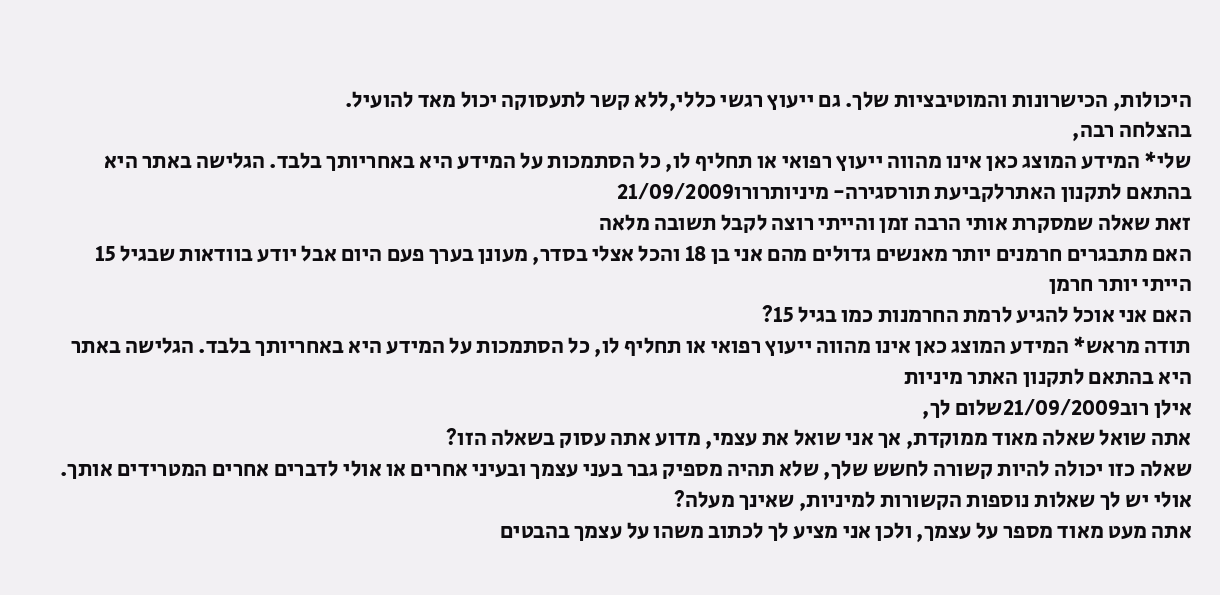היכולות, הכישרונות והמוטיבציות שלך. גם ייעוץ רגשי כללי,ללא קשר לתעסוקה יכול מאד להועיל.
בהצלחה רבה,
שלי* המידע המוצג כאן אינו מהווה ייעוץ רפואי או תחליף לו, כל הסתמכות על המידע היא באחריותך בלבד. הגלישה באתר היא בהתאם לתקנון האתרלקביעת תורסגירה- מיניותרורו21/09/2009
זאת שאלה שמסקרת אותי הרבה זמן והייתי רוצה לקבל תשובה מלאה
האם מתבגרים חרמנים יותר מאנשים גדולים מהם אני בן 18 והכל אצלי בסדר, מעונן בערך פעם היום אבל יודע בוודאות שבגיל 15 הייתי יותר חרמן
האם אני אוכל להגיע לרמת החרמנות כמו בגיל 15?
תודה מראש* המידע המוצג כאן אינו מהווה ייעוץ רפואי או תחליף לו, כל הסתמכות על המידע היא באחריותך בלבד. הגלישה באתר היא בהתאם לתקנון האתר מיניות
אילן רוב21/09/2009שלום לך,
אתה שואל שאלה מאוד ממוקדת, אך אני שואל את עצמי, מדוע אתה עסוק בשאלה הזו?
שאלה כזו יכולה להיות קשורה לחשש שלך, שלא תהיה מספיק גבר בעני עצמך ובעיני אחרים או אולי לדברים אחרים המטרידים אותך.
אולי יש לך שאלות נוספות הקשורות למיניות, שאינך מעלה?
אתה מעט מאוד מספר על עצמך, ולכן אני מציע לך לכתוב משהו על עצמך בהבטים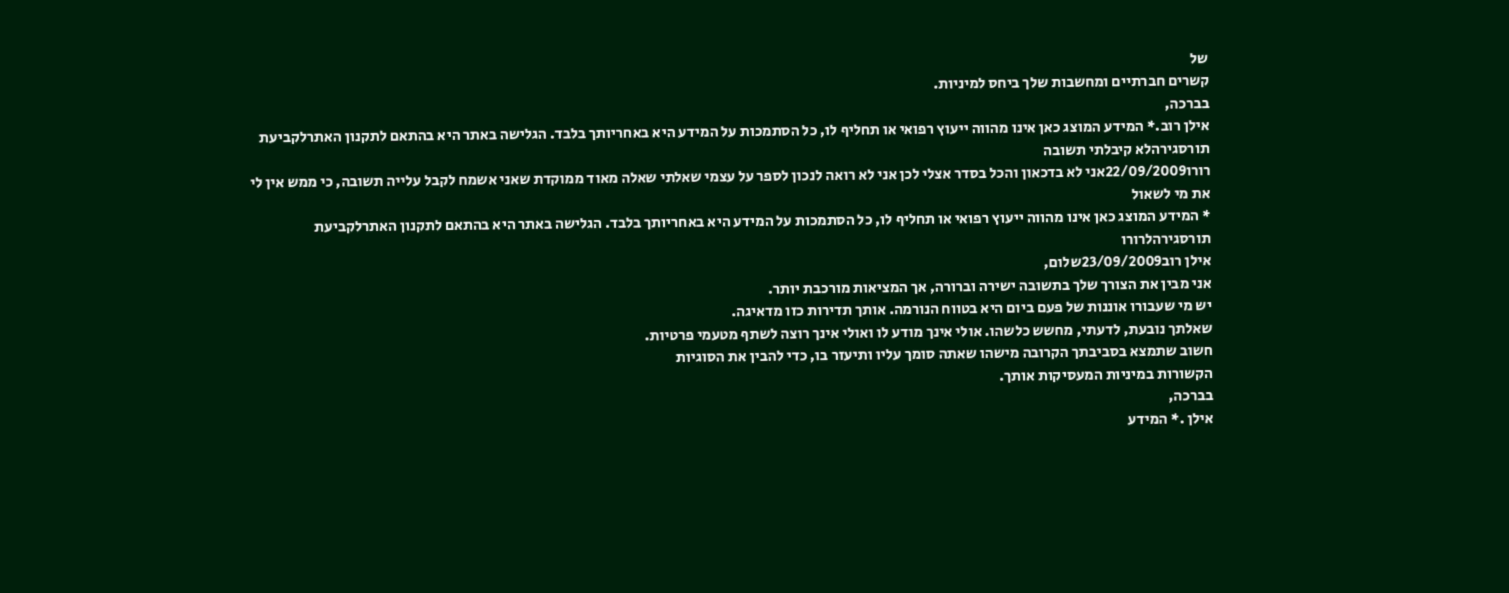של
קשרים חברתיים ומחשבות שלך ביחס למיניות.
בברכה,
אילן רוב.* המידע המוצג כאן אינו מהווה ייעוץ רפואי או תחליף לו, כל הסתמכות על המידע היא באחריותך בלבד. הגלישה באתר היא בהתאם לתקנון האתרלקביעת תורסגירהלא קיבלתי תשובה
רורו22/09/2009אני לא בדכאון והכל בסדר אצלי לכן אני לא רואה לנכון לספר על עצמי שאלתי שאלה מאוד ממוקדת שאני אשמח לקבל עלייה תשובה, כי ממש אין לי את מי לשאול
* המידע המוצג כאן אינו מהווה ייעוץ רפואי או תחליף לו, כל הסתמכות על המידע היא באחריותך בלבד. הגלישה באתר היא בהתאם לתקנון האתרלקביעת תורסגירהלרורו
אילן רוב23/09/2009שלום,
אני מבין את הצורך שלך בתשובה ישירה וברורה, אך המציאות מורכבת יותר.
יש מי שעבורו אוננות של פעם ביום היא בטווח הנורמה. אותך תדירות כזו מדאיגה.
שאלתך נובעת, לדעתי, מחשש כלשהו. אולי אינך מודע לו ואולי אינך רוצה לשתף מטעמי פרטיות.
חשוב שתמצא בסביבתך הקרובה מישהו שאתה סומך עליו ותיעזר בו, כדי להבין את הסוגיות
הקשורות במיניות המעסיקות אותך.
בברכה,
אילן .* המידע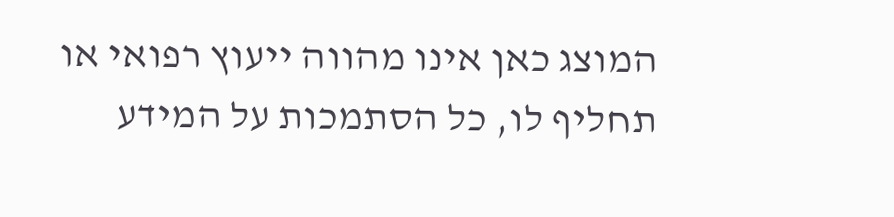המוצג כאן אינו מהווה ייעוץ רפואי או תחליף לו, כל הסתמכות על המידע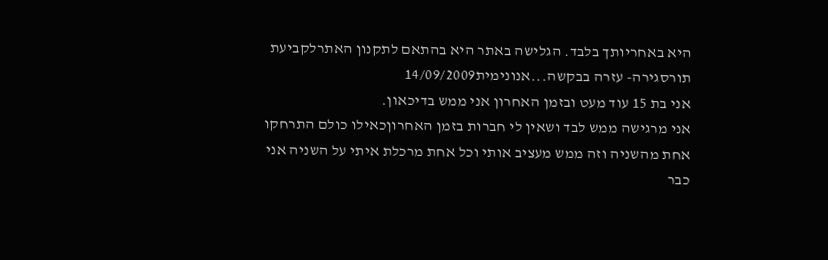היא באחריותך בלבד. הגלישה באתר היא בהתאם לתקנון האתרלקביעת תורסגירה- עזרה בבקשה...אנונימית14/09/2009
אני בת 15 עוד מעט ובזמן האחרון אני ממש בדיכאון.
אני מרגישה ממש לבד ושאין לי חברות בזמן האחרוןכאילו כולם התרחקו אחת מהשניה וזה ממש מעציב אותי וכל אחת מרכלת איתי על השניה אני כבר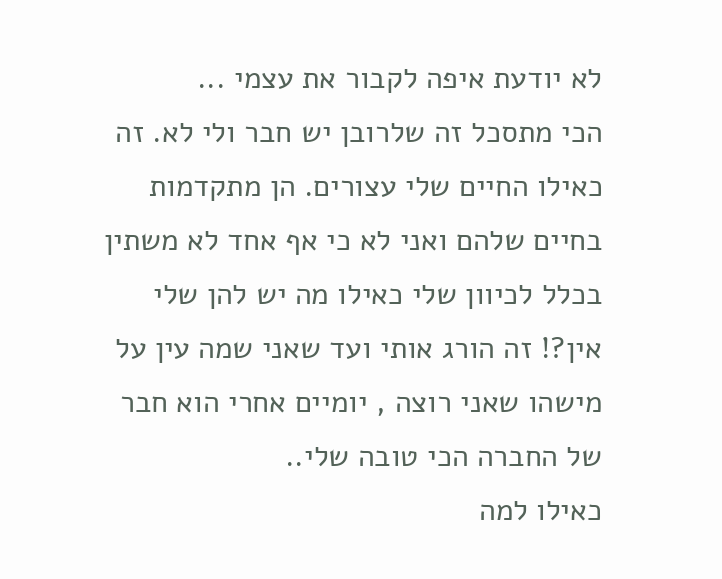לא יודעת איפה לקבור את עצמי ...
הכי מתסכל זה שלרובן יש חבר ולי לא. זה כאילו החיים שלי עצורים. הן מתקדמות בחיים שלהם ואני לא כי אף אחד לא משתין בכלל לכיוון שלי כאילו מה יש להן שלי אין?! זה הורג אותי ועד שאני שמה עין על מישהו שאני רוצה , יומיים אחרי הוא חבר של החברה הכי טובה שלי..
כאילו למה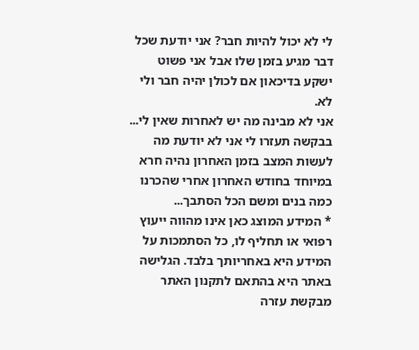לי לא יכול להיות חבר? אני יודעת שכל דבר מגיע בזמן שלו אבל אני פשוט ישקע בדיכאון אם לכולן יהיה חבר ולי לא.
אני לא מבינה מה יש לאחרות שאין לי...
בבקשה תעזרו לי אני לא יודעת מה לעשות המצב בזמן האחרון נהיה חרא במיוחד בחודש האחרון אחרי שהכרנו כמה בנים ומשם הכל הסתבך...
* המידע המוצג כאן אינו מהווה ייעוץ רפואי או תחליף לו, כל הסתמכות על המידע היא באחריותך בלבד. הגלישה באתר היא בהתאם לתקנון האתר מבקשת עזרה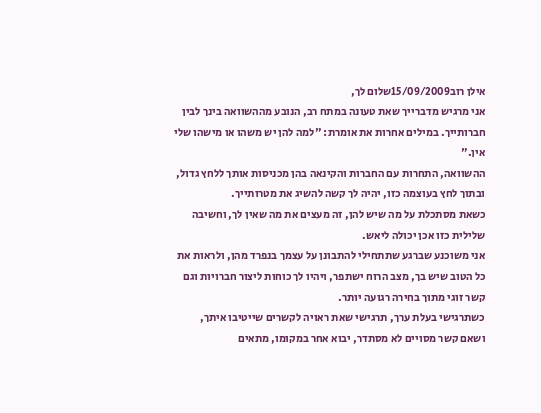אילן רוב15/09/2009שלום לך,
אני מרגיש מדברייך שאת טעונה במתח רב, הנובע מההשוואה בינך לבין חברותייך. במילים אחרות את אומרת: "למה להן יש משהו או מישהו שלי אין."
ההשוואה, התחרות עם החברות והקינאה בהן מכניסות אותך ללחץ גדול, ובתוך לחץ בעוצמה כזו, יהיה לך קשה להשיג את מטרותייך.
כשאת מסתכלת על מה שיש להן, זה מעצים את מה שאין לך, וחשיבה שלילית כזו אכן יכולה ליאש.
אני משוכנע שברגע שתתחילי להתבונן על עצמך בנפרד מהן, ולראות את כל הטוב שיש בך, מצב הרוח ישתפר, ויהיו לך כוחות ליצור חברויות וגם קשר זוגי מתוך בחירה רגועה יותר.
כשתרגישי בעלת ערך, תרגישי שאת ראויה לקשרים שייטיבו איתך, ושאם קשר מסויים לא מסתדר, יבוא אחר במקומו, מתאים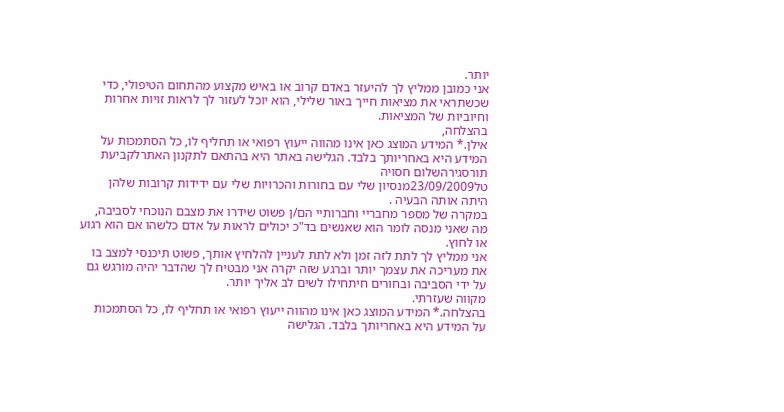יותר.
אני כמובן ממליץ לך להיעזר באדם קרוב או באיש מקצוע מהתחום הטיפולי, כדי שכשתראי את מציאות חייך באור שלילי, הוא יוכל לעזור לך לראות זויות אחרות וחיוביות של המציאות.
בהצלחה,
אילן.* המידע המוצג כאן אינו מהווה ייעוץ רפואי או תחליף לו, כל הסתמכות על המידע היא באחריותך בלבד. הגלישה באתר היא בהתאם לתקנון האתרלקביעת תורסגירהשלום חסויה
טל23/09/2009מנסיון שלי עם בחורות והכרויות שלי עם ידידות קרובות שלהן היתה אותה הבעיה .
במקרה של מספר מחבריי וחברותיי הם/ן פשוט שידרו את מצבם הנוכחי לסביבה, מה שאני מנסה לומר הוא שאנשים בד"כ יכולים לראות על אדם כלשהו אם הוא רגוע או לחוץ.
אני ממליץ לך לתת לזה זמן ולא לתת לעניין להלחיץ אותך, פשוט תיכנסי למצב בו את מעריכה את עצמך יותר וברגע שזה יקרה אני מבטיח לך שהדבר יהיה מורגש גם על ידי הסביבה ובחורים חיתחילו לשים לב אליך יותר.
מקווה שעזרתי.
בהצלחה.* המידע המוצג כאן אינו מהווה ייעוץ רפואי או תחליף לו, כל הסתמכות על המידע היא באחריותך בלבד. הגלישה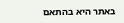באתר היא בהתאם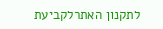לתקנון האתרלקביעת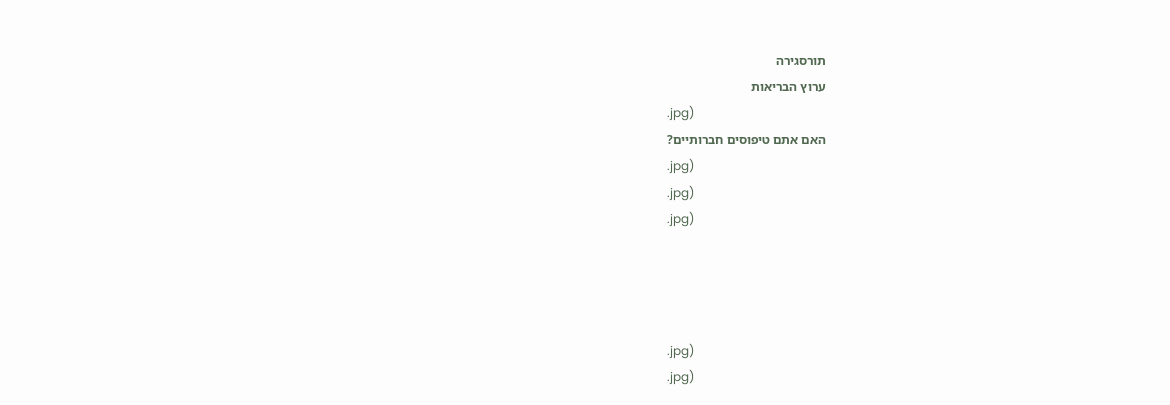תורסגירה
ערוץ הבריאות
.jpg)
האם אתם טיפוסים חברותיים?
.jpg)
.jpg)
.jpg)




.jpg)
.jpg)